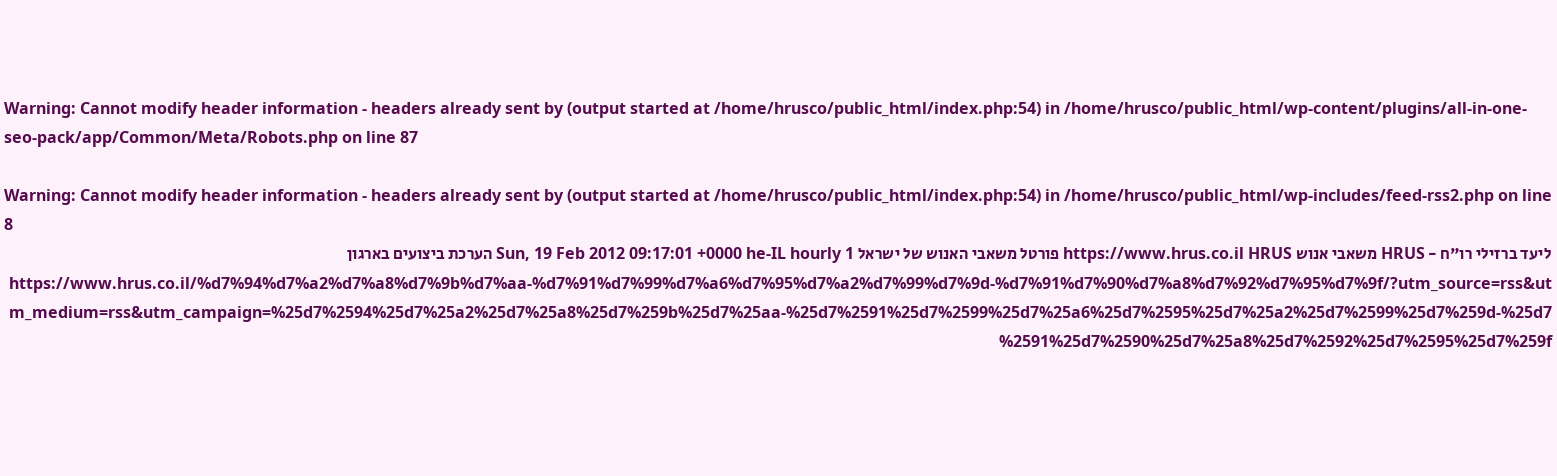Warning: Cannot modify header information - headers already sent by (output started at /home/hrusco/public_html/index.php:54) in /home/hrusco/public_html/wp-content/plugins/all-in-one-seo-pack/app/Common/Meta/Robots.php on line 87

Warning: Cannot modify header information - headers already sent by (output started at /home/hrusco/public_html/index.php:54) in /home/hrusco/public_html/wp-includes/feed-rss2.php on line 8
ליעד ברזילי רו"ח - HRUS משאבי אנוש https://www.hrus.co.il HRUS פורטל משאבי האנוש של ישראל Sun, 19 Feb 2012 09:17:01 +0000 he-IL hourly 1 הערכת ביצועים בארגון https://www.hrus.co.il/%d7%94%d7%a2%d7%a8%d7%9b%d7%aa-%d7%91%d7%99%d7%a6%d7%95%d7%a2%d7%99%d7%9d-%d7%91%d7%90%d7%a8%d7%92%d7%95%d7%9f/?utm_source=rss&utm_medium=rss&utm_campaign=%25d7%2594%25d7%25a2%25d7%25a8%25d7%259b%25d7%25aa-%25d7%2591%25d7%2599%25d7%25a6%25d7%2595%25d7%25a2%25d7%2599%25d7%259d-%25d7%2591%25d7%2590%25d7%25a8%25d7%2592%25d7%2595%25d7%259f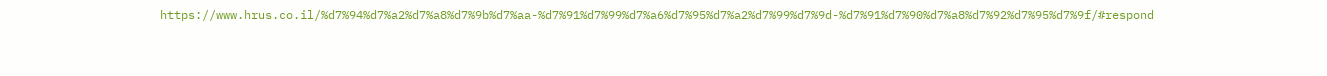https://www.hrus.co.il/%d7%94%d7%a2%d7%a8%d7%9b%d7%aa-%d7%91%d7%99%d7%a6%d7%95%d7%a2%d7%99%d7%9d-%d7%91%d7%90%d7%a8%d7%92%d7%95%d7%9f/#respond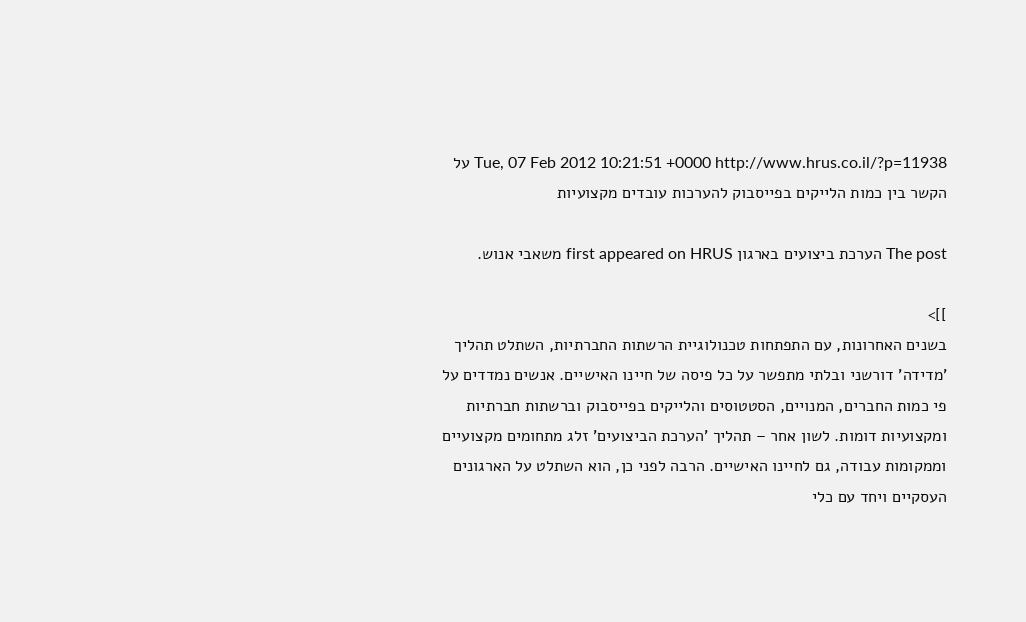Tue, 07 Feb 2012 10:21:51 +0000 http://www.hrus.co.il/?p=11938 על הקשר בין כמות הלייקים בפייסבוק להערכות עובדים מקצועיות

The post הערכת ביצועים בארגון first appeared on HRUS משאבי אנוש.

]]>
בשנים האחרונות, עם התפתחות טכנולוגיית הרשתות החברתיות, השתלט תהליך 'מדידה' דורשני ובלתי מתפשר על כל פיסה של חיינו האישיים. אנשים נמדדים על פי כמות החברים, המנויים, הסטטוסים והלייקים בפייסבוק וברשתות חברתיות ומקצועיות דומות. לשון אחר – תהליך 'הערכת הביצועים' זלג מתחומים מקצועיים וממקומות עבודה, גם לחיינו האישיים. הרבה לפני כן, הוא השתלט על הארגונים העסקיים ויחד עם כלי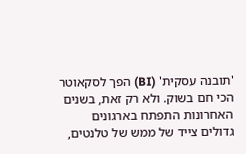'תובנה עסקית' (BI) הפך לסקאוטר הכי חם בשוק. ולא רק זאת, בשנים האחרונות התפתח בארגונים גדולים צייד של ממש של טלנטים,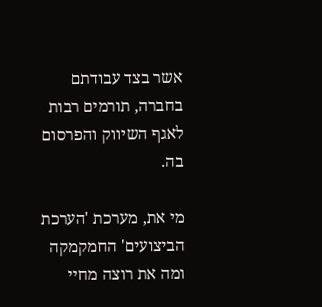אשר בצד עבודתם בחברה, תורמים רבות לאגף השיווק והפרסום בה.

מי את, מערכת 'הערכת הביצועים' החמקמקה ומה את רוצה מחיי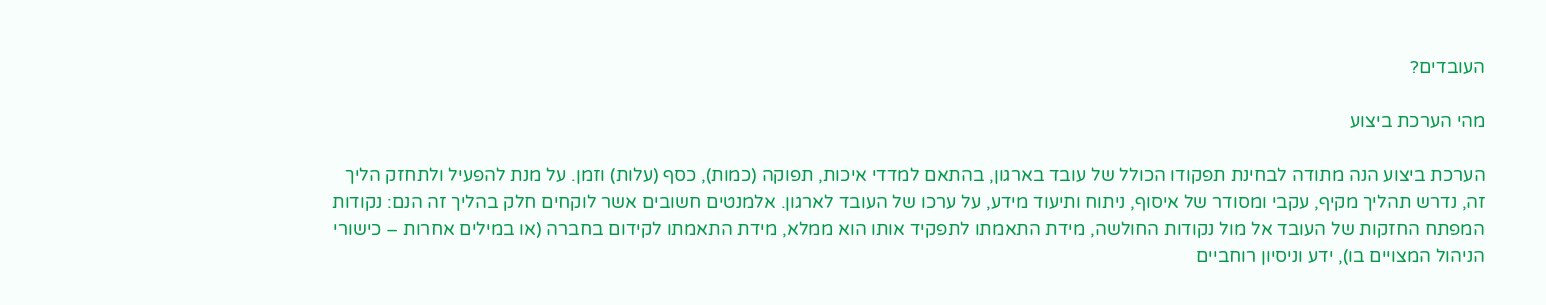העובדים?

מהי הערכת ביצוע

הערכת ביצוע הנה מתודה לבחינת תפקודו הכולל של עובד בארגון, בהתאם למדדי איכות, תפוקה (כמות), כסף (עלות) וזמן. על מנת להפעיל ולתחזק הליך זה, נדרש תהליך מקיף, עקבי ומסודר של איסוף, ניתוח ותיעוד מידע, על ערכו של העובד לארגון. אלמנטים חשובים אשר לוקחים חלק בהליך זה הנם: נקודות המפתח החזקות של העובד אל מול נקודות החולשה, מידת התאמתו לתפקיד אותו הוא ממלא, מידת התאמתו לקידום בחברה (או במילים אחרות – כישורי הניהול המצויים בו), ידע וניסיון רוחביים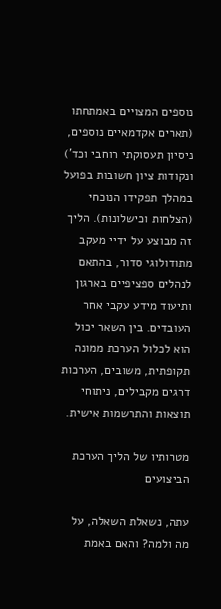נוספים המצויים באמתחתו (תארים אקדמאיים נוספים, ניסיון תעסוקתי רוחבי וכד') ונקודות ציון חשובות בפועל במהלך תפקידו הנוכחי (הצלחות וכישלונות). הליך זה מבוצע על ידיי מעקב מתודולוגי סדור, בהתאם לנהלים ספציפיים בארגון ותיעוד מידע עקבי אחר העובדים. בין השאר יכול הוא לכלול הערכת ממונה תקופתית, משובים, הערכות דרגים מקבילים, ניתוחי תוצאות והתרשמות אישית.

מטרותיו של הליך הערכת הביצועים

עתה, נשאלת השאלה, על מה ולמה? והאם באמת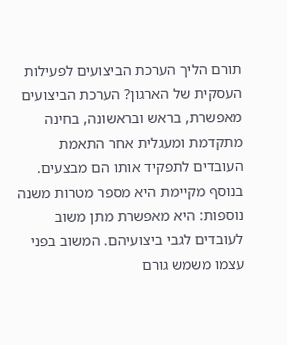תורם הליך הערכת הביצועים לפעילות העסקית של הארגון? הערכת הביצועים מאפשרת, בראש ובראשונה, בחינה מתקדמת ומעגלית אחר התאמת העובדים לתפקיד אותו הם מבצעים. בנוסף מקיימת היא מספר מטרות משנה נוספות: היא מאפשרת מתן משוב לעובדים לגבי ביצועיהם. המשוב בפני עצמו משמש גורם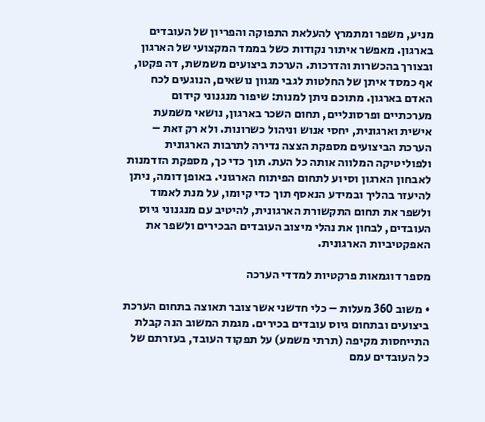מניע, משפר ומתמרץ להעלאת התפוקה והפריון של העובדים בארגון. מאפשר איתור נקודות כשל בממד המקצועי של הארגון ובצורך בהכשרות והדרכות. הערכת ביצועים משמשת, דה פקטו, אף כמסד איתן של החלטות לגבי מגוון נושאים, הנוגעים לכח האדם בארגון. מתוכם ניתן למנות: שיפור מנגנוני קידום מערכתיים ופרסונליים, תחום השכר בארגון, נושאי משמעת אישית וארגונית, יחסי אנוש וניהול כשרונות. ולא רק זאת – הערכת הביצועים מספקת הצצה נדירה לתרבות הארגונית ולפוליטיקה המלווה אותה כל העת. תוך כדי כך, מספקת הזדמנות לאבחון הארגון וסיוע לתחום הפיתוח הארגוני. באופן דומה, ניתן להיעזר בהליך ובמידע הנאסף תוך כדי קיומו, על מנת לאמוד ולשפר את תחום התקשורת הארגונית, להיטיב עם מנגנוני גיוס העובדים, לבחון את נהלי מיצוב העובדים הבכירים ולשפר את האפקטיביות הארגונית.

מספר דוגמאות פרקטיות למדדי הערכה

• משוב 360 מעלות – כלי חדשני אשר צובר תאוצה בתחום הערכת ביצועים ובתחום גיוס עובדים בכירים. מגמת המשוב הנה קבלת התייחסות מקיפה (תרתי משמע) על תפקוד העובד, בעזרתם של כל העובדים עמם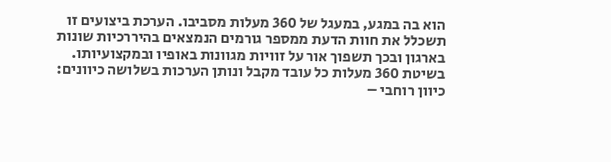הוא בה במגע, במעגל של 360 מעלות מסביבו. הערכת ביצועים זו תשכלל את חוות הדעת ממספר גורמים הנמצאים בהיררכיות שונות בארגון ובכך תשפוך אור על זוויות מגוונות באופיו ובמקצועיותו. בשיטת 360 מעלות כל עובד מקבל ונותן הערכות בשלושה כיוונים: כיוון רוחבי –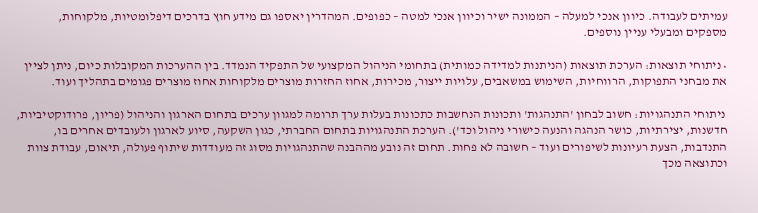עמיתים לעבודה. כיוון אנכי למעלה – הממונה ישיר וכיוון אנכי למטה – כפופים. המהדרין יאספו גם מידע חוץ בדרכים דיפלומטיות, מלקוחות, מספקים ומבעלי עניין נוספים.

• ניתוחי תוצאות: הערכת תוצאות (הניתנות למדידה כמותית) בתחומי הניהול המקצועי של התפקיד הנמדד. בין ההערכות המקובלות כיום, ניתן לציין את מבחני התפוקות, הרווחיות, השימוש במשאבים, עלויות ייצור, מכירות, אחוז החזרות מוצרים מלקוחות אחוז מוצרים פגומים בתהליך ועוד.

 ניתוחי התנהגויות: חשוב לבחון 'התנהגות' ותכונות הנחשבות כתכונות בעלות ערך תרומה למגוון ערכים בתחום הארגון והניהול (פריון, פרודוקטיביות, חדשנות, יצירתיות, כושר הנהגה והנעה כישורי ניהול וכד'). הערכת התנהגויות בתחום החברתי, כגון השקעה, סיוע לארגון ולעובדים אחרים בו, התנדבות, הצעת רעיונות לשיפורים ועוד – חשובה לא פחות. תחום זה נובע מההבנה שהתנהגויות מסוג זה מעודדות שיתוף פעולה, תיאום, עבודת צוות וכתוצאה מכך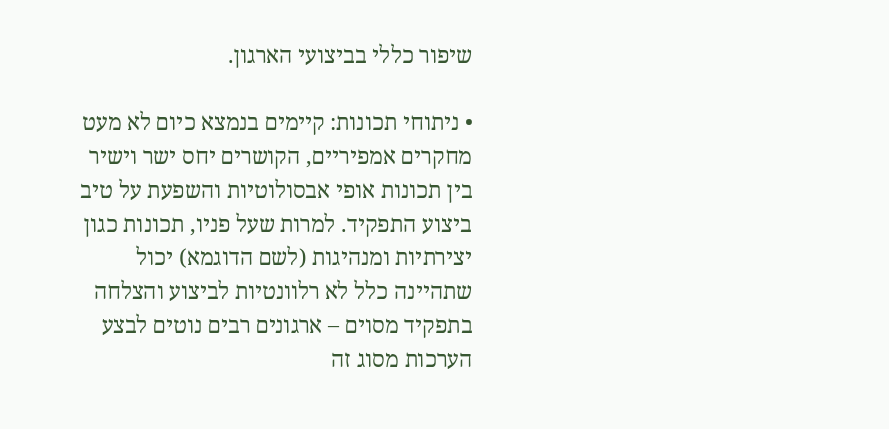שיפור כללי בביצועי הארגון.

• ניתוחי תכונות: קיימים בנמצא כיום לא מעט מחקרים אמפיריים, הקושרים יחס ישר וישיר בין תכונות אופי אבסולוטיות והשפעת על טיב ביצוע התפקיד. למרות שעל פניו, תכונות כגון יצירתיות ומנהיגות (לשם הדוגמא) יכול שתהיינה כלל לא רלוונטיות לביצוע והצלחה בתפקיד מסוים – ארגונים רבים נוטים לבצע הערכות מסוג זה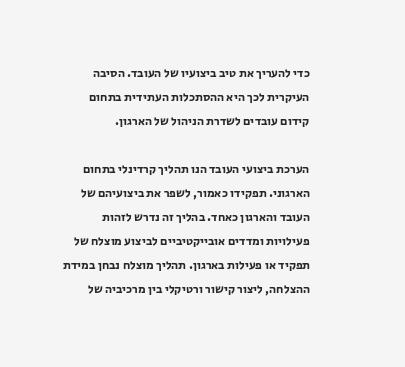כדי להעריך את טיב ביצועיו של העובד. הסיבה העיקרית לכך היא ההסתכלות העתידית בתחום קידום עובדים לשדרת הניהול של הארגון.

הערכת ביצועי העובד הנו תהליך קרדינלי בתחום הארגוני. תפקידו כאמור, לשפר את ביצועיהם של העובד והארגון כאחד. בהליך זה נדרש לזהות פעילויות ומדדים אובייקטיביים לביצוע מוצלח של תפקיד או פעילות בארגון. תהליך מוצלח נבחן במידת ההצלחה, ליצור קישור ורטיקלי בין מרכיביה של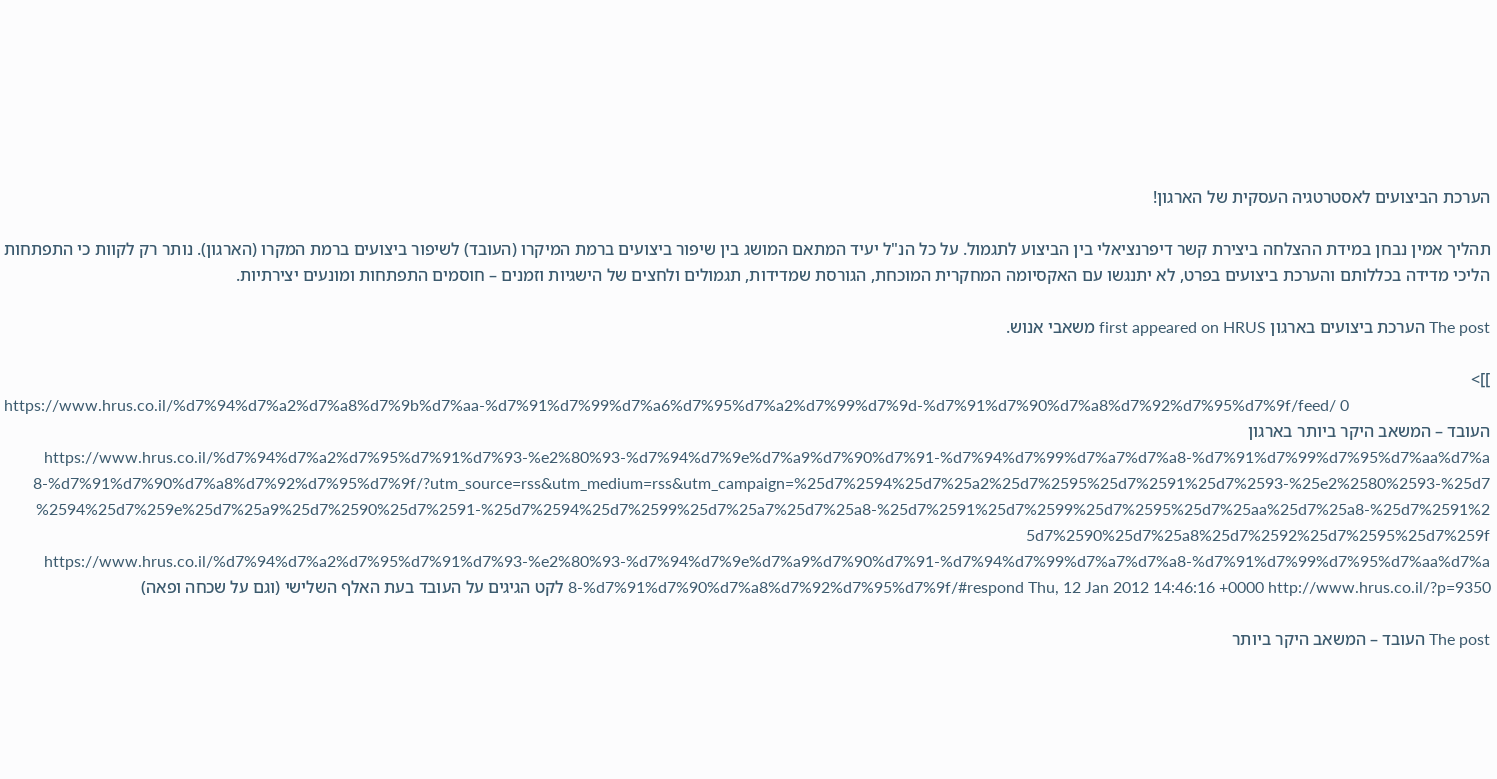הערכת הביצועים לאסטרטגיה העסקית של הארגון!

תהליך אמין נבחן במידת ההצלחה ביצירת קשר דיפרנציאלי בין הביצוע לתגמול. על כל הנ"ל יעיד המתאם המושג בין שיפור ביצועים ברמת המיקרו (העובד) לשיפור ביצועים ברמת המקרו (הארגון). נותר רק לקוות כי התפתחות הליכי מדידה בכללותם והערכת ביצועים בפרט, לא יתנגשו עם האקסיומה המחקרית המוכחת, הגורסת שמדידות, תגמולים ולחצים של הישגיות וזמנים – חוסמים התפתחות ומונעים יצירתיות.

The post הערכת ביצועים בארגון first appeared on HRUS משאבי אנוש.

]]>
https://www.hrus.co.il/%d7%94%d7%a2%d7%a8%d7%9b%d7%aa-%d7%91%d7%99%d7%a6%d7%95%d7%a2%d7%99%d7%9d-%d7%91%d7%90%d7%a8%d7%92%d7%95%d7%9f/feed/ 0
העובד – המשאב היקר ביותר בארגון https://www.hrus.co.il/%d7%94%d7%a2%d7%95%d7%91%d7%93-%e2%80%93-%d7%94%d7%9e%d7%a9%d7%90%d7%91-%d7%94%d7%99%d7%a7%d7%a8-%d7%91%d7%99%d7%95%d7%aa%d7%a8-%d7%91%d7%90%d7%a8%d7%92%d7%95%d7%9f/?utm_source=rss&utm_medium=rss&utm_campaign=%25d7%2594%25d7%25a2%25d7%2595%25d7%2591%25d7%2593-%25e2%2580%2593-%25d7%2594%25d7%259e%25d7%25a9%25d7%2590%25d7%2591-%25d7%2594%25d7%2599%25d7%25a7%25d7%25a8-%25d7%2591%25d7%2599%25d7%2595%25d7%25aa%25d7%25a8-%25d7%2591%25d7%2590%25d7%25a8%25d7%2592%25d7%2595%25d7%259f https://www.hrus.co.il/%d7%94%d7%a2%d7%95%d7%91%d7%93-%e2%80%93-%d7%94%d7%9e%d7%a9%d7%90%d7%91-%d7%94%d7%99%d7%a7%d7%a8-%d7%91%d7%99%d7%95%d7%aa%d7%a8-%d7%91%d7%90%d7%a8%d7%92%d7%95%d7%9f/#respond Thu, 12 Jan 2012 14:46:16 +0000 http://www.hrus.co.il/?p=9350 לקט הגיגים על העובד בעת האלף השלישי (וגם על שכחה ופאה)

The post העובד – המשאב היקר ביותר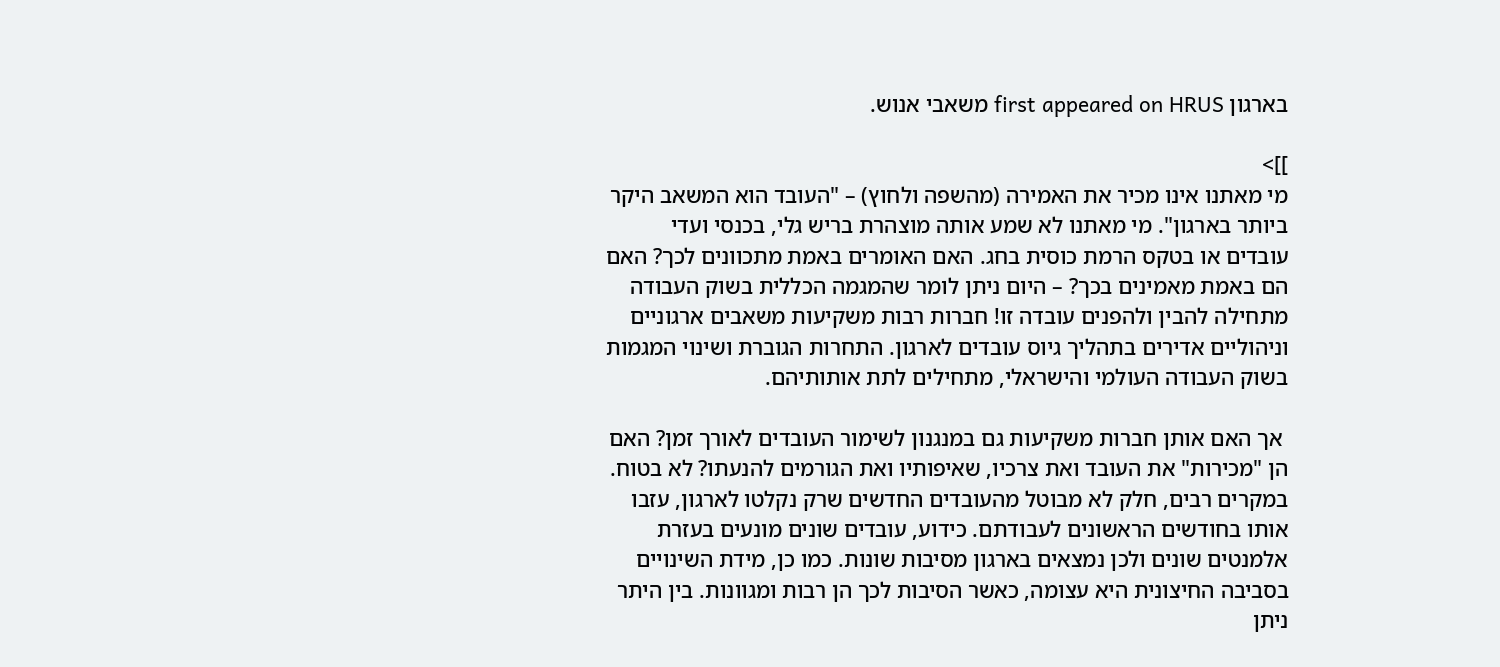בארגון first appeared on HRUS משאבי אנוש.

]]>
מי מאתנו אינו מכיר את האמירה (מהשפה ולחוץ) – "העובד הוא המשאב היקר ביותר בארגון". מי מאתנו לא שמע אותה מוצהרת בריש גלי, בכנסי ועדי עובדים או בטקס הרמת כוסית בחג. האם האומרים באמת מתכוונים לכך? האם הם באמת מאמינים בכך? – היום ניתן לומר שהמגמה הכללית בשוק העבודה מתחילה להבין ולהפנים עובדה זו! חברות רבות משקיעות משאבים ארגוניים וניהוליים אדירים בתהליך גיוס עובדים לארגון. התחרות הגוברת ושינוי המגמות בשוק העבודה העולמי והישראלי, מתחילים לתת אותותיהם.

 אך האם אותן חברות משקיעות גם במנגנון לשימור העובדים לאורך זמן? האם הן "מכירות" את העובד ואת צרכיו, שאיפותיו ואת הגורמים להנעתו? לא בטוח. במקרים רבים, חלק לא מבוטל מהעובדים החדשים שרק נקלטו לארגון, עזבו אותו בחודשים הראשונים לעבודתם. כידוע, עובדים שונים מונעים בעזרת אלמנטים שונים ולכן נמצאים בארגון מסיבות שונות. כמו כן, מידת השינויים בסביבה החיצונית היא עצומה, כאשר הסיבות לכך הן רבות ומגוונות. בין היתר ניתן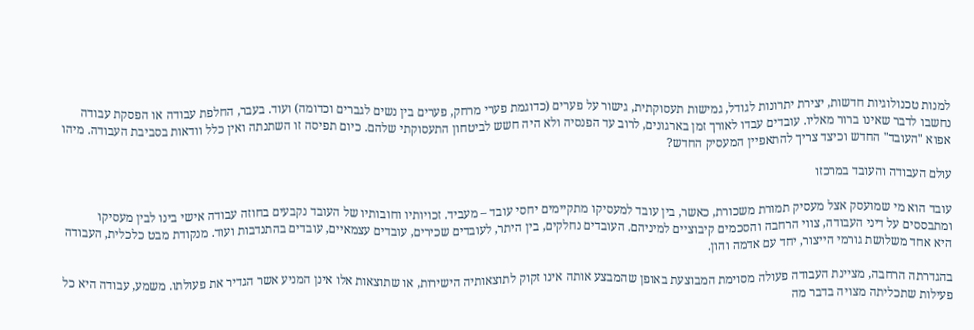למנות טכנולוגיות חדשות, יצירת יתרונות לגודל, גמישות תעסוקתית, גישור על פערים (כדוגמת פערי מרחק, פערים בין נשים לגברים וכדומה) ועוד. בעבר, החלפת עבודה או הפסקת עבודה נחשבו לדבר שאינו ברור מאליו. עובדים עבדו לאורך זמן בארגונים, לרוב עד הפנסיה ולא היה חשש לביטחון התעסוקתי שלהם. כיום תפיסה זו השתנתה ואין כלל וודאות בסביבת העבודה. מיהו אפוא "העובד" החדש וכיצד צריך להתאפיין המעסיק החדש?

עולם העבודה והעובד במרכזו

עובד הוא מי שמועסק אצל מעסיק תמורת משכורת, כאשר, בין עובד למעסיקו מתקיימים יחסי עובד – מעביד. זכויותיו וחובותיו של העובד נקבעים בחוזה עבודה אישי בינו לבין מעסיקו ומתבססים על דיני העבודה, צווי הרחבה והסכמים קיבוציים למיניהם. העובדים נחלקים, בין היתר, לעובדים שכירים, עובדים עצמאיים, עובדים בהתנדבות ועוד. מנקודת מבט כלכלית, העבודה היא אחד משלושת גורמי הייצור, יחד עם אדמה והון.

בהגדרתה הרחבה, מציינת העבודה פעולה מסוימת המבוצעת באופן שהמבצע אותה אינו זקוק לתוצאותיה הישירות, או שתוצאות אלו אינן המניע אשר הגדיר את פעולתו. משמע, עבודה היא כל פעילות שתכליתה מצויה בדבר מה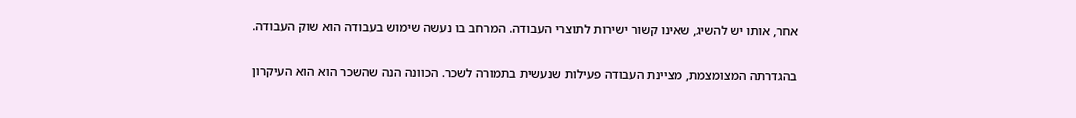אחר, אותו יש להשיג, שאינו קשור ישירות לתוצרי העבודה. המרחב בו נעשה שימוש בעבודה הוא שוק העבודה.

בהגדרתה המצומצמת, מציינת העבודה פעילות שנעשית בתמורה לשכר. הכוונה הנה שהשכר הוא הוא העיקרון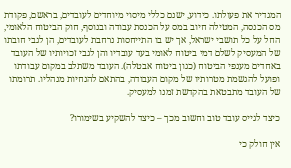המגדיר את פעולתו. כידוע, ישנם כללי מיסוי מיוחדים לעובדים, בראשם, פקודת מס הכנסה, המטילה חיוב במס על הכנסת עבודה ובנוסף, חוק הביטוח הלאומי, החל על כל תושבי ישראל, אך יש בו התייחסות נרחבת לעובדים, הן לגבי חובתו של המעסיק לשלם דמי ביטוח לאומי בעד עובדיו והן לגבי זכויותיו של העובד באחדים מענפי הביטוח (כגון ביטוח אבטלה). העובד משתלב במקום עבודתו ופועל להגשמת מטרותיו של מקום העבודה, בהתאם להנחיות מנהליו. תרומתו של העובד מתבטאת בהקדשת זמנו למעסיק.

כיצד לגייס עובד טוב וחשוב מכך – כיצד להשקיע בשימורו?

אין חולק כי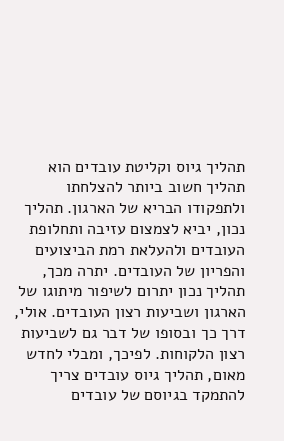תהליך גיוס וקליטת עובדים הוא תהליך חשוב ביותר להצלחתו ולתפקודו הבריא של הארגון. תהליך נכון, יביא לצמצום עזיבה ותחלופת העובדים ולהעלאת רמת הביצועים והפריון של העובדים. יתרה מכך, תהליך נכון יתרום לשיפור מיתוגו של הארגון ושביעות רצון העובדים. אולי, דרך כך ובסופו של דבר גם לשביעות רצון הלקוחות. לפיכך, ומבלי לחדש מאום, תהליך גיוס עובדים צריך להתמקד בגיוסם של עובדים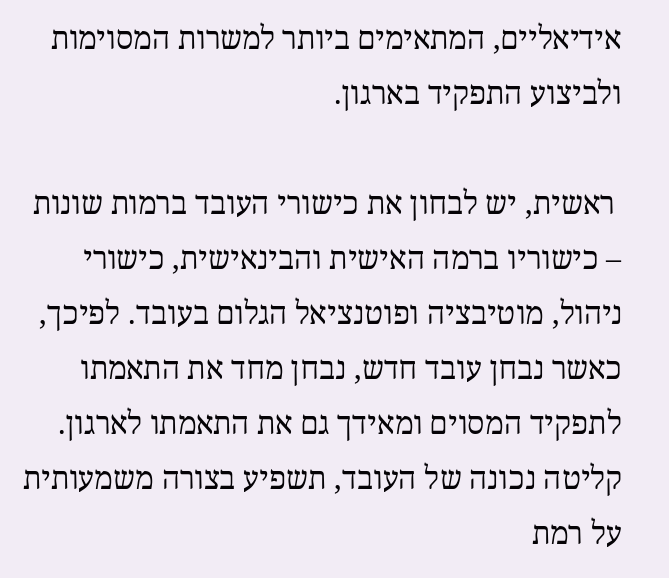אידיאליים, המתאימים ביותר למשרות המסוימות ולביצוע התפקיד בארגון.

 ראשית, יש לבחון את כישורי העובד ברמות שונות – כישוריו ברמה האישית והבינאישית, כישורי ניהול, מוטיבציה ופוטנציאל הגלום בעובד. לפיכך, כאשר נבחן עובד חדש, נבחן מחד את התאמתו לתפקיד המסוים ומאידך גם את התאמתו לארגון. קליטה נכונה של העובד, תשפיע בצורה משמעותית על רמת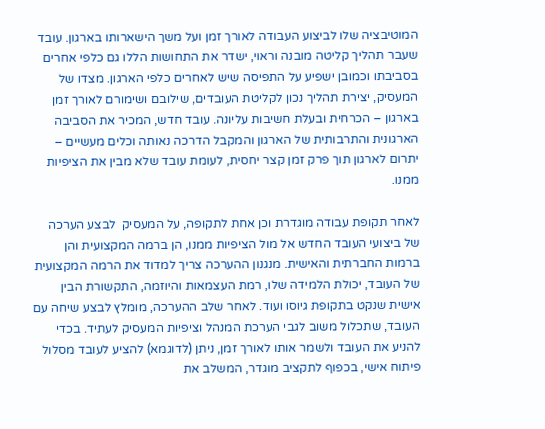המוטיבציה שלו לביצוע העבודה לאורך זמן ועל משך הישארותו בארגון. עובד שעבר תהליך קליטה מובנה וראוי, ישדר את התחושות הללו גם כלפי אחרים בסביבתו וכמובן ישפיע על התפיסה שיש לאחרים כלפי הארגון. מצדו של המעסיק, יצירת תהליך נכון לקליטת העובדים, שילובם ושימורם לאורך זמן בארגון – הכרחית ובעלת חשיבות עליונה. עובד חדש, המכיר את הסביבה הארגונית והתרבותית של הארגון והמקבל הדרכה נאותה וכלים מעשיים – יתרום לארגון תוך פרק זמן קצר יחסית, לעומת עובד שלא מבין את הציפיות ממנו.

לאחר תקופת עבודה מוגדרת וכן אחת לתקופה, על המעסיק  לבצע הערכה של ביצועי העובד החדש אל מול הציפיות ממנו, הן ברמה המקצועית והן ברמות החברתית והאישית. מנגנון ההערכה צריך למדוד את הרמה המקצועית של העובד, יכולת הלמידה שלו, רמת העצמאות והיוזמה, התקשורת הבין אישית שנקט בתקופת גיוסו ועוד. לאחר שלב ההערכה, מומלץ לבצע שיחה עם העובד, שתכלול משוב לגבי הערכת המנהל וציפיות המעסיק לעתיד. בכדי להניע את העובד ולשמר אותו לאורך זמן, ניתן (לדוגמא) להציע לעובד מסלול פיתוח אישי, בכפוף לתקציב מוגדר, המשלב את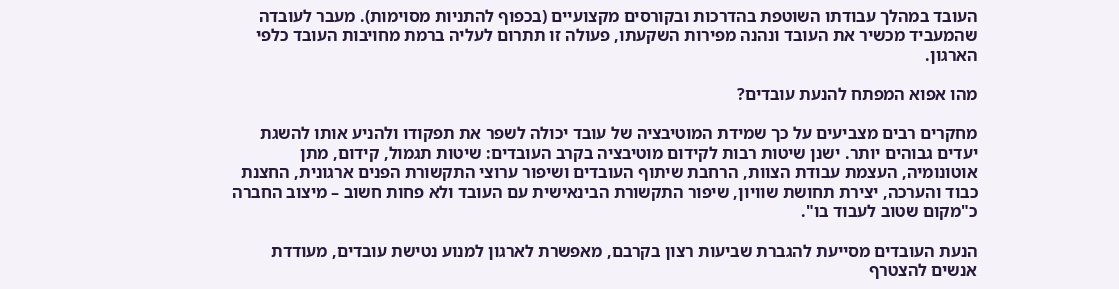העובד במהלך עבודתו השוטפת בהדרכות ובקורסים מקצועיים (בכפוף להתניות מסוימות). מעבר לעובדה שהמעביד מכשיר את העובד ונהנה מפירות השקעתו, פעולה זו תתרום לעליה ברמת מחויבות העובד כלפי הארגון.

מהו אפוא המפתח להנעת עובדים?

מחקרים רבים מצביעים על כך שמידת המוטיבציה של עובד יכולה לשפר את תפקודו ולהניע אותו להשגת יעדים גבוהים יותר. ישנן שיטות רבות לקידום מוטיבציה בקרב העובדים: שיטות תגמול, קידום, מתן אוטונומיה, העצמת עבודת הצוות, הרחבת שיתוף העובדים ושיפור ערוצי התקשורת הפנים ארגונית, החצנת כבוד והערכה, יצירת תחושת שוויון, שיפור התקשורת הבינאישית עם העובד ולא פחות חשוב – מיצוב החברה כ"מקום שטוב לעבוד בו".

הנעת העובדים מסייעת להגברת שביעות רצון בקרבם, מאפשרת לארגון למנוע נטישת עובדים, מעודדת אנשים להצטרף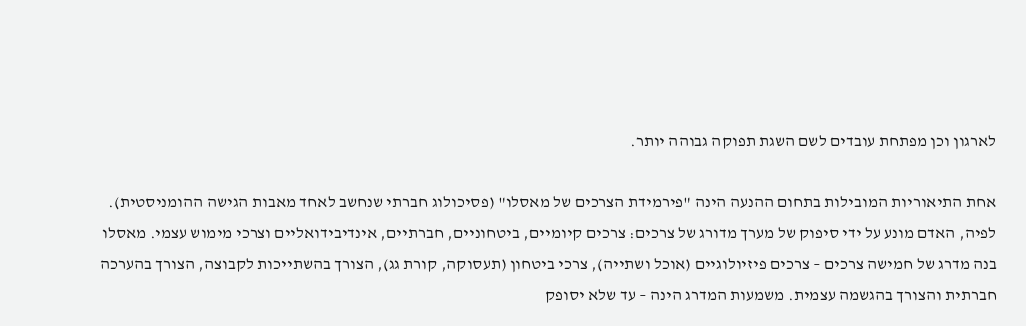לארגון וכן מפתחת עובדים לשם השגת תפוקה גבוהה יותר.

אחת התיאוריות המובילות בתחום ההנעה הינה "פירמידת הצרכים של מאסלו" (פסיכולוג חברתי שנחשב לאחד מאבות הגישה ההומניסטית). לפיה, האדם מונע על ידי סיפוק של מערך מדורג של צרכים: צרכים קיומיים, ביטחוניים, חברתיים, אינדיבידואליים וצרכי מימוש עצמי. מאסלו בנה מדרג של חמישה צרכים – צרכים פיזיולוגיים (אוכל ושתייה), צרכי ביטחון (תעסוקה, קורת גג), הצורך בהשתייכות לקבוצה, הצורך בהערכה חברתית והצורך בהגשמה עצמית. משמעות המדרג הינה – עד שלא יסופק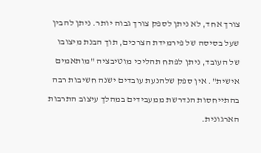צורך אחד, לא ניתן לספק צורך גבוה יותר. ניתן להבין שעל בסיסה של פירמידת הצרכים, תוך הבנת מיצובו של העובד, ניתן לפתח תהליכי מוטיבציה "מותאמים אישית". אין ספק שלהנעת עובדים ישנה חשיבות רבה בהתייחסות הנדרשת ממעבידים במהלך עיצוב התרבות הארגונית.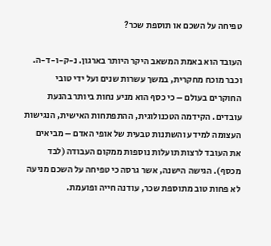טפיחה על השכם או תוספת שכר?

העובד הוא באמת המשאב היקר היותר בארגון. נ-ק-ו-ד-ה. וכבר מוכח מחקרית, במשך עשרות שנים ועל ידי טובי החוקרים בעולם – כי כסף הוא מניע נחות ביותר בהנעת עובדים. הקידמה הטכנולוגית, ההתפתחות האישית, הנגישות העצומה למידע והשתנות טבעית של אופי האדם – מביאים את העובד לרצות תועלות נוספות ממקום העבודה (לבד מכסף). הגישה הישנה, אשר גרסה כי טפיחה על השכם מניעה לא פחות טוב מתוספת שכר, עודנה חייה ופועמת.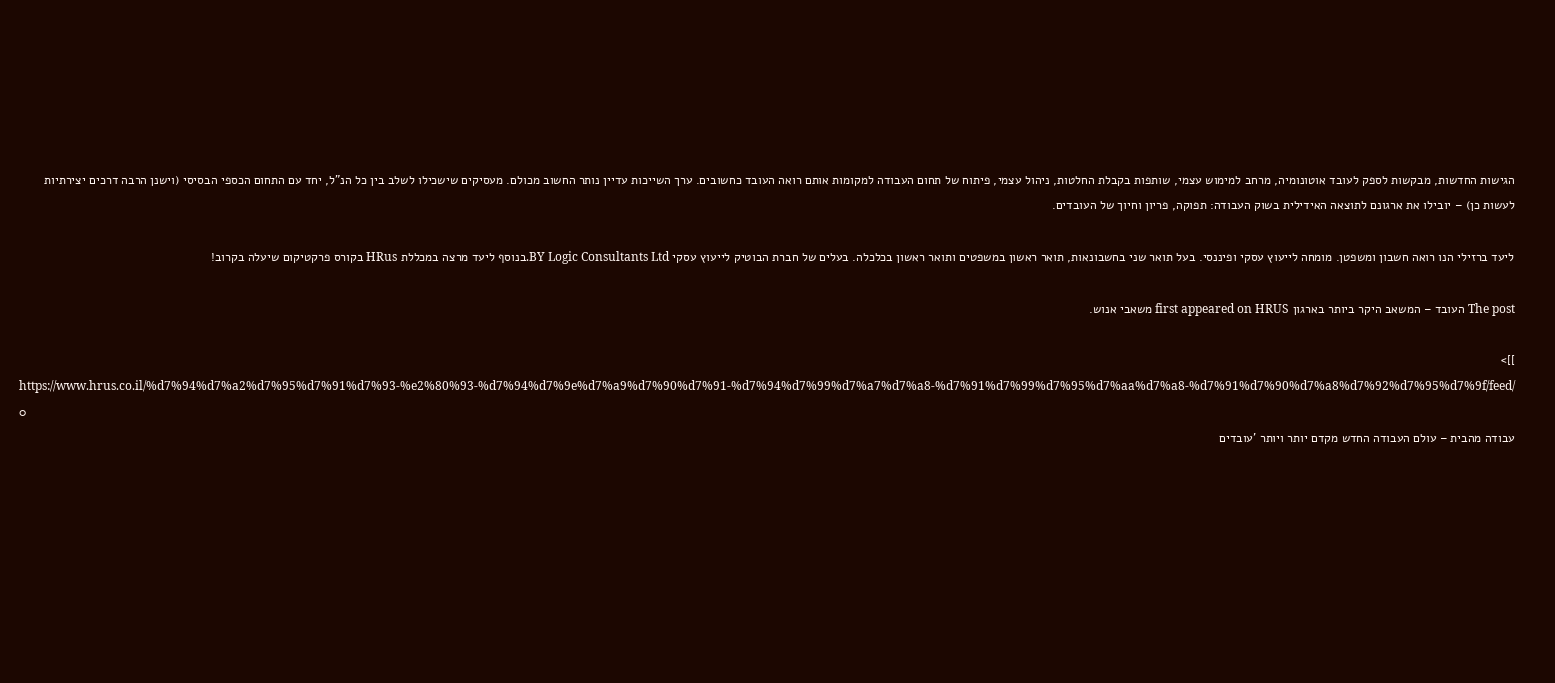הגישות החדשות, מבקשות לספק לעובד אוטונומיה, מרחב למימוש עצמי, שותפות בקבלת החלטות, ניהול עצמי, פיתוח של תחום העבודה למקומות אותם רואה העובד כחשובים. ערך השייכות עדיין נותר החשוב מכולם. מעסיקים שישכילו לשלב בין כל הנ"ל, יחד עם התחום הכספי הבסיסי (וישנן הרבה דרכים יצירתיות לעשות כן) – יובילו את ארגונם לתוצאה האידילית בשוק העבודה: תפוקה, פריון וחיוך של העובדים.

ליעד ברזילי הנו רואה חשבון ומשפטן. מומחה לייעוץ עסקי ופיננסי. בעל תואר שני בחשבונאות, תואר ראשון במשפטים ותואר ראשון בכלכלה. בעלים של חברת הבוטיק לייעוץ עסקי BY Logic Consultants Ltd.בנוסף ליעד מרצה במכללת HRus בקורס פרקטיקום שיעלה בקרוב!

The post העובד – המשאב היקר ביותר בארגון first appeared on HRUS משאבי אנוש.

]]>
https://www.hrus.co.il/%d7%94%d7%a2%d7%95%d7%91%d7%93-%e2%80%93-%d7%94%d7%9e%d7%a9%d7%90%d7%91-%d7%94%d7%99%d7%a7%d7%a8-%d7%91%d7%99%d7%95%d7%aa%d7%a8-%d7%91%d7%90%d7%a8%d7%92%d7%95%d7%9f/feed/ 0
עבודה מהבית – עולם העבודה החדש מקדם יותר ויותר 'עובדים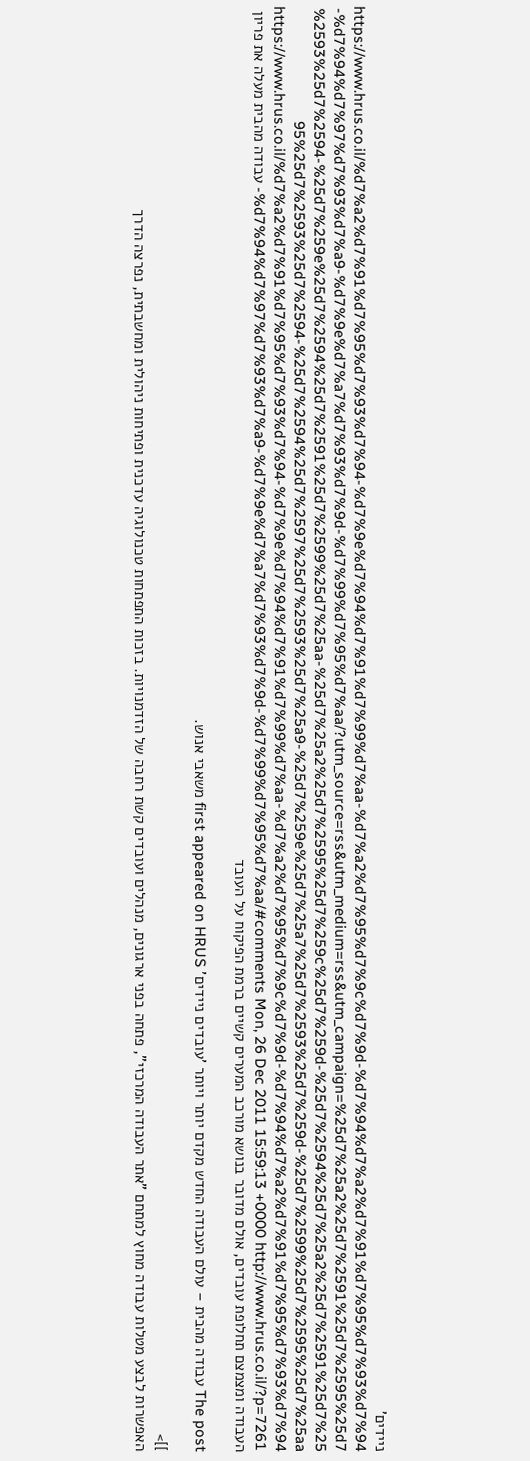ניידים' https://www.hrus.co.il/%d7%a2%d7%91%d7%95%d7%93%d7%94-%d7%9e%d7%94%d7%91%d7%99%d7%aa-%d7%a2%d7%95%d7%9c%d7%9d-%d7%94%d7%a2%d7%91%d7%95%d7%93%d7%94-%d7%94%d7%97%d7%93%d7%a9-%d7%9e%d7%a7%d7%93%d7%9d-%d7%99%d7%95%d7%aa/?utm_source=rss&utm_medium=rss&utm_campaign=%25d7%25a2%25d7%2591%25d7%2595%25d7%2593%25d7%2594-%25d7%259e%25d7%2594%25d7%2591%25d7%2599%25d7%25aa-%25d7%25a2%25d7%2595%25d7%259c%25d7%259d-%25d7%2594%25d7%25a2%25d7%2591%25d7%2595%25d7%2593%25d7%2594-%25d7%2594%25d7%2597%25d7%2593%25d7%25a9-%25d7%259e%25d7%25a7%25d7%2593%25d7%259d-%25d7%2599%25d7%2595%25d7%25aa https://www.hrus.co.il/%d7%a2%d7%91%d7%95%d7%93%d7%94-%d7%9e%d7%94%d7%91%d7%99%d7%aa-%d7%a2%d7%95%d7%9c%d7%9d-%d7%94%d7%a2%d7%91%d7%95%d7%93%d7%94-%d7%94%d7%97%d7%93%d7%a9-%d7%9e%d7%a7%d7%93%d7%9d-%d7%99%d7%95%d7%aa/#comments Mon, 26 Dec 2011 15:59:13 +0000 http://www.hrus.co.il/?p=7261 עבודה מהבית מעלה את פריון העבודה ומצמצם תחלופת עובדים, אולם מדובר בנושא מורכב המערים קשיים ברמת הפיקוח על העובד

The post עבודה מהבית – עולם העבודה החדש מקדם יותר ויותר 'עובדים ניידים' first appeared on HRUS משאבי אנוש.

]]>
האפשרות לבצע מטלות עבודה מחוץ למתחם "אתר העבודה המרכזי", פתחה בפני ארגונים, מנהלים ועובדים קשת רחבה של הזדמנויות. בזכות התפתחות טכנולוגיה עדכנית ופתיחות ניהולית ומחשבתית, נפרצה הדרך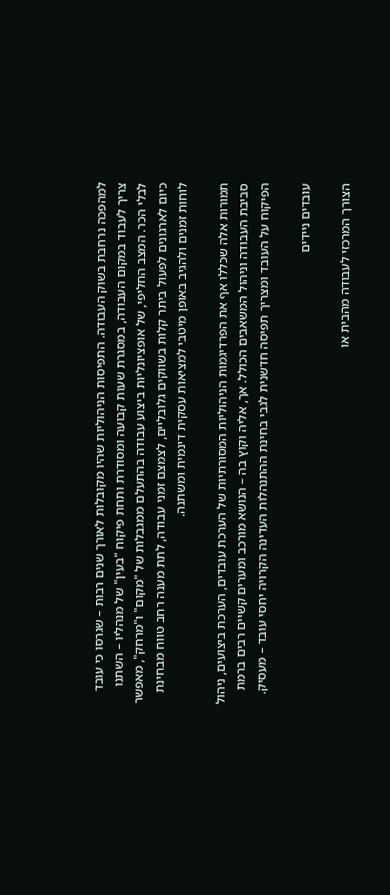למהפכה נרחבת בשוק העבודה. התפיסות הניהוליות שהיו מקובלות לאורך שנים רבות – שגרסו כי עובד צריך לעבוד במקום העבודה, במסגרת שעות קבועה ומסודרת ותחת פיקוח "בעין" של מנהליו – השתנו לבלי הכר. המצב החליפי, של אופציונליות ביצוע עבודה בהתעלם ממגבלות של "מקום" ו"מרחק", מאפשר כיום לארגונים לפעול ביתר קלות בשווקים גלובליים, לצמצם זמני עבודה, לתת מענה רחב טווח מבחינת לוחות זמנים ולהגיב באופן מיטבי למציאות עסקית דינמית ומשתנה.

תמורות אלה שכללו אף את הפרדיגמות הניהוליות המסורתיות של הערכת עובדים, הערכת ביצועים, ניהול סביבת העבודה וניהול המשאבים הכולל. אך, אליה וקוץ בה – הנושא מורכב ומערים קשיים רבים ברמת הפיקוח על העובד ומצריך תפיסה חדשנית לגבי בחינת ההתנהלות העדינה הקרויה יחסי עובד – מעסיק.

עובדים ניידים

הצורך המרכזי לעבודה מהבית או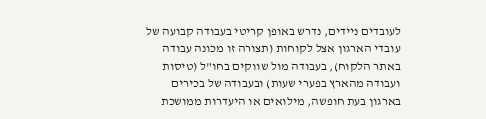לעובדים ניידים, נדרש באופן קריטי בעבודה קבועה של עובדי הארגון אצל לקוחות (תצורה זו מכונה עבודה באתר הלקוח), בעבודה מול שווקים בחו"ל (טיסות ועבודה מהארץ בפערי שעות) ובעבודה של בכירים בארגון בעת חופשה, מילואים או היעדרות ממושכת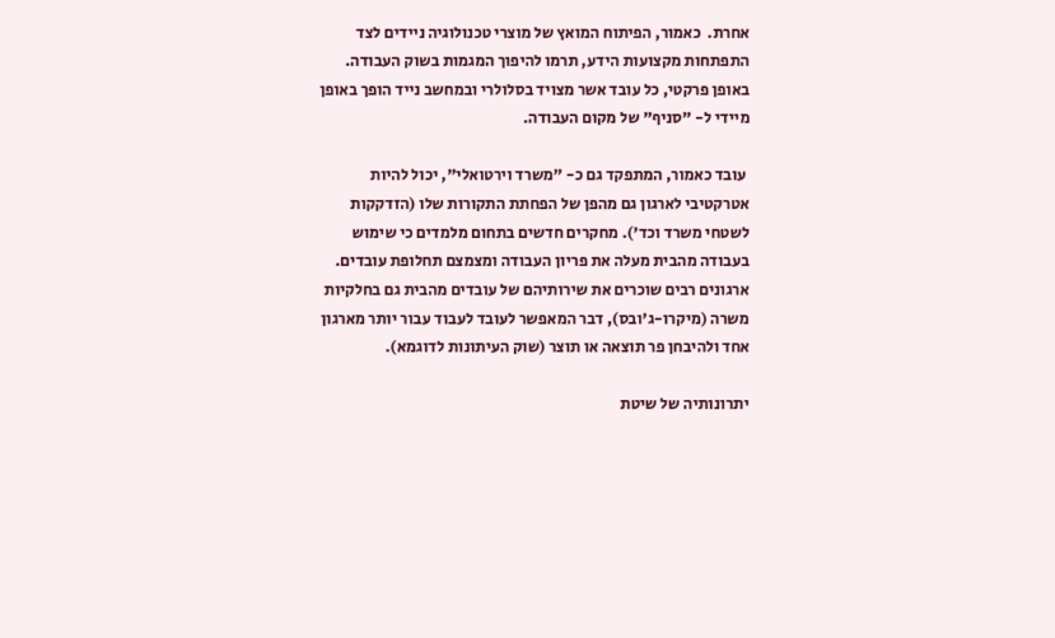אחרת.  כאמור, הפיתוח המואץ של מוצרי טכנולוגיה ניידים לצד התפתחות מקצועות הידע, תרמו להיפוך המגמות בשוק העבודה. באופן פרקטי, כל עובד אשר מצויד בסלולרי ובמחשב נייד הופך באופן מיידי ל- "סניף" של מקום העבודה.

 עובד כאמור, המתפקד גם כ- "משרד וירטואלי", יכול להיות אטרקטיבי לארגון גם מהפן של הפחתת התקורות שלו (הזדקקות לשטחי משרד וכד'). מחקרים חדשים בתחום מלמדים כי שימוש בעבודה מהבית מעלה את פריון העבודה ומצמצם תחלופת עובדים. ארגונים רבים שוכרים את שירותיהם של עובדים מהבית גם בחלקיות משרה (מיקרו-ג'ובס), דבר המאפשר לעובד לעבוד עבור יותר מארגון אחד ולהיבחן פר תוצאה או תוצר (שוק העיתונות לדוגמא).

יתרונותיה של שיטת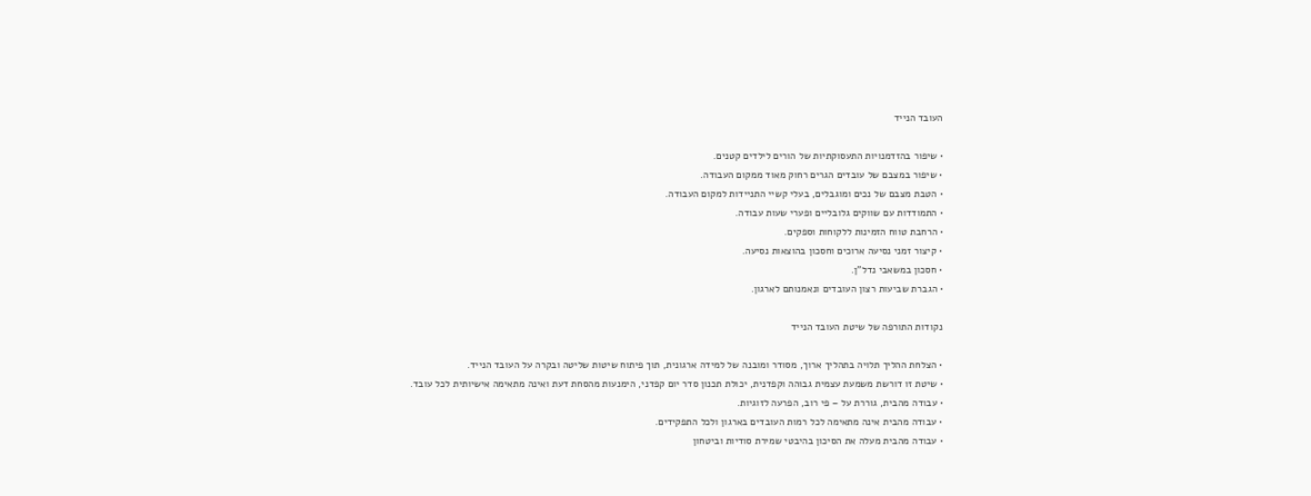העובד הנייד

• שיפור בהזדמנויות התעסוקתיות של הורים לילדים קטנים.
• שיפור במצבם של עובדים הגרים רחוק מאוד ממקום העבודה.
• הטבת מצבם של נכים ומוגבלים, בעלי קשיי התניידות למקום העבודה.
• התמודדות עם שווקים גלובליים ופערי שעות עבודה.
• הרחבת טווח הזמינות ללקוחות וספקים.
• קיצור זמני נסיעה ארוכים וחסכון בהוצאות נסיעה.
• חסכון במשאבי נדל"ן.
• הגברת שביעות רצון העובדים ונאמנותם לארגון.

נקודות התורפה של שיטת העובד הנייד

• הצלחת ההליך תלויה בתהליך ארוך, מסודר ומובנה של למידה ארגונית, תוך פיתוח שיטות שליטה ובקרה על העובד הנייד.
• שיטת זו דורשת משמעת עצמית גבוהה וקפדנית, יכולת תכנון סדר יום קפדני, הימנעות מהסחת דעת ואינה מתאימה אישיותית לכל עובד.
• עבודה מהבית, גוררת על – פי רוב, הפרעה לזוגיות.
• עבודה מהבית אינה מתאימה לכל רמות העובדים בארגון ולכל התפקידים.
• עבודה מהבית מעלה את הסיכון בהיבטי שמירת סודיות וביטחון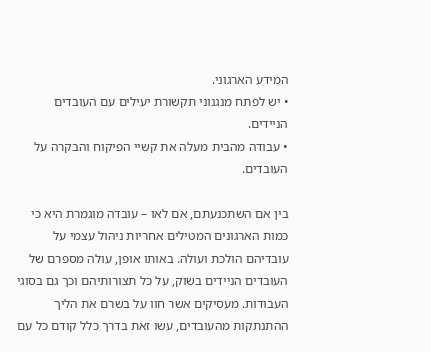המידע הארגוני.
• יש לפתח מנגנוני תקשורת יעילים עם העובדים הניידים.
• עבודה מהבית מעלה את קשיי הפיקוח והבקרה על העובדים.

בין אם השתכנעתם, אם לאו – עובדה מוגמרת היא כי כמות הארגונים המטילים אחריות ניהול עצמי על עובדיהם הולכת ועולה. באותו אופן, עולה מספרם של העובדים הניידים בשוק, על כל תצורותיהם וכך גם בסוגי העבודות. מעסיקים אשר חוו על בשרם את הליך ההתנתקות מהעובדים, עשו זאת בדרך כלל קודם כל עם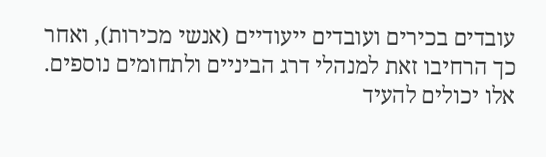עובדים בכירים ועובדים ייעודיים (אנשי מכירות), ואחר כך הרחיבו זאת למנהלי דרג הביניים ולתחומים נוספים. אלו יכולים להעיד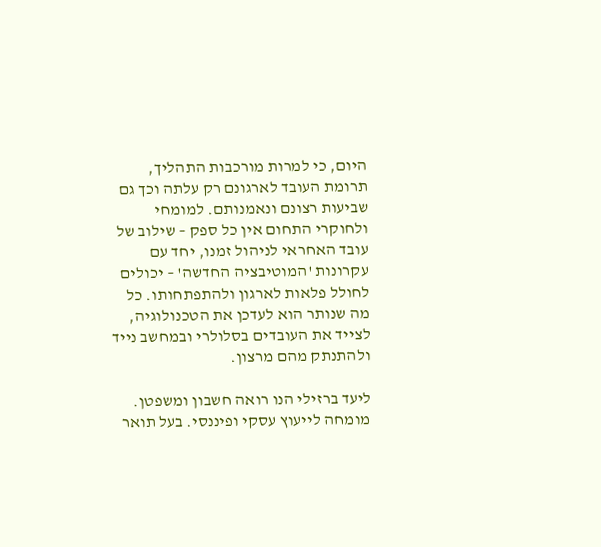היום, כי למרות מורכבות התהליך, תרומת העובד לארגונם רק עלתה וכך גם שביעות רצונם ונאמנותם. למומחי ולחוקרי התחום אין כל ספק – שילוב של עובד האחראי לניהול זמנו, יחד עם עקרונות 'המוטיבציה החדשה' – יכולים לחולל פלאות לארגון ולהתפתחותו. כל מה שנותר הוא לעדכן את הטכנולוגיה, לצייד את העובדים בסלולרי ובמחשב נייד ולהתנתק מהם מרצון.

ליעד ברזילי הנו רואה חשבון ומשפטן. מומחה לייעוץ עסקי ופיננסי. בעל תואר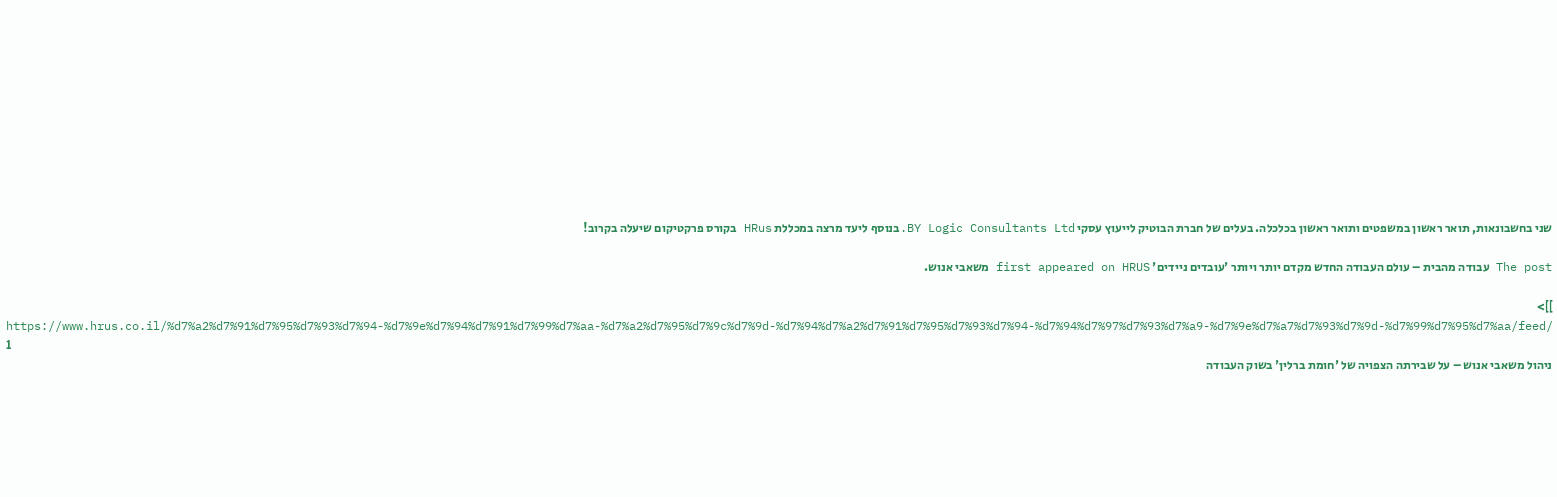שני בחשבונאות, תואר ראשון במשפטים ותואר ראשון בכלכלה. בעלים של חברת הבוטיק לייעוץ עסקי BY Logic Consultants Ltd.בנוסף ליעד מרצה במכללת HRus בקורס פרקטיקום שיעלה בקרוב!

The post עבודה מהבית – עולם העבודה החדש מקדם יותר ויותר 'עובדים ניידים' first appeared on HRUS משאבי אנוש.

]]>
https://www.hrus.co.il/%d7%a2%d7%91%d7%95%d7%93%d7%94-%d7%9e%d7%94%d7%91%d7%99%d7%aa-%d7%a2%d7%95%d7%9c%d7%9d-%d7%94%d7%a2%d7%91%d7%95%d7%93%d7%94-%d7%94%d7%97%d7%93%d7%a9-%d7%9e%d7%a7%d7%93%d7%9d-%d7%99%d7%95%d7%aa/feed/ 1
ניהול משאבי אנוש – על שבירתה הצפויה של 'חומת ברלין' בשוק העבודה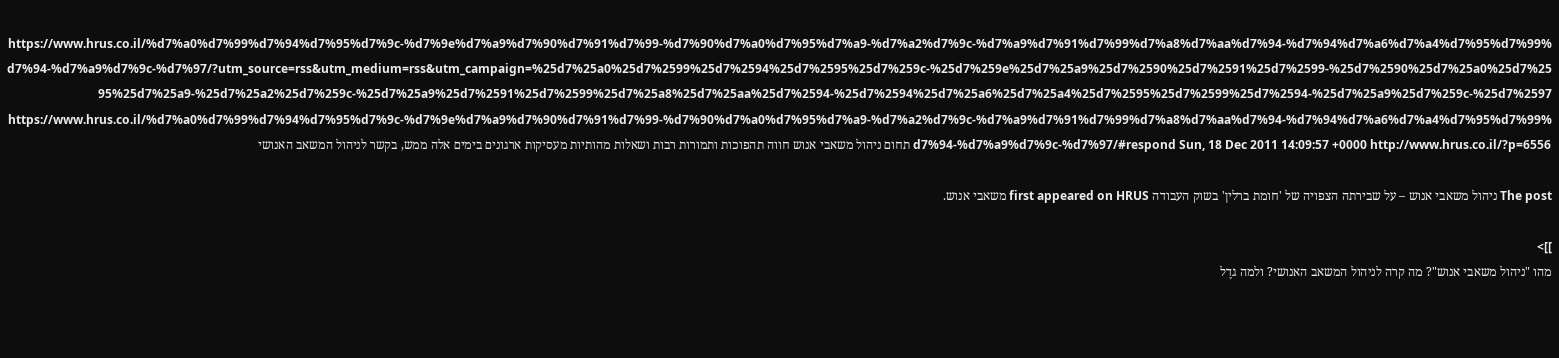https://www.hrus.co.il/%d7%a0%d7%99%d7%94%d7%95%d7%9c-%d7%9e%d7%a9%d7%90%d7%91%d7%99-%d7%90%d7%a0%d7%95%d7%a9-%d7%a2%d7%9c-%d7%a9%d7%91%d7%99%d7%a8%d7%aa%d7%94-%d7%94%d7%a6%d7%a4%d7%95%d7%99%d7%94-%d7%a9%d7%9c-%d7%97/?utm_source=rss&utm_medium=rss&utm_campaign=%25d7%25a0%25d7%2599%25d7%2594%25d7%2595%25d7%259c-%25d7%259e%25d7%25a9%25d7%2590%25d7%2591%25d7%2599-%25d7%2590%25d7%25a0%25d7%2595%25d7%25a9-%25d7%25a2%25d7%259c-%25d7%25a9%25d7%2591%25d7%2599%25d7%25a8%25d7%25aa%25d7%2594-%25d7%2594%25d7%25a6%25d7%25a4%25d7%2595%25d7%2599%25d7%2594-%25d7%25a9%25d7%259c-%25d7%2597 https://www.hrus.co.il/%d7%a0%d7%99%d7%94%d7%95%d7%9c-%d7%9e%d7%a9%d7%90%d7%91%d7%99-%d7%90%d7%a0%d7%95%d7%a9-%d7%a2%d7%9c-%d7%a9%d7%91%d7%99%d7%a8%d7%aa%d7%94-%d7%94%d7%a6%d7%a4%d7%95%d7%99%d7%94-%d7%a9%d7%9c-%d7%97/#respond Sun, 18 Dec 2011 14:09:57 +0000 http://www.hrus.co.il/?p=6556 תחום ניהול משאבי אנוש חווה תהפוכות ותמורות רבות ושאלות מהותיות מעסיקות ארגונים בימים אלה ממש, בקשר לניהול המשאב האנושי

The post ניהול משאבי אנוש – על שבירתה הצפויה של 'חומת ברלין' בשוק העבודה first appeared on HRUS משאבי אנוש.

]]>
מהו "ניהול משאבי אנוש"? מה קרה לניהול המשאב האנושי? ולמה גדֶל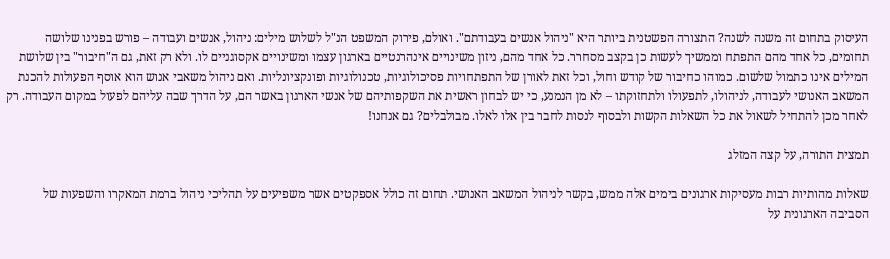העיסוק בתחום זה משנה לשנה? התצורה הפשטנית ביותר היא "ניהול אנשים בעבודתם". ואולם, פירוק המשפט הנ"ל לשלוש מילים: ניהול, אנשים ועבודה – פורש בפנינו שלושה תחומים, כל אחד מהם התפתח וממשיך לעשות כן בקצב מסחרר. כל אחד מהם, ניזון משינויים אינהרנטיים בארגון עצמו ומשינויים אקסוגניים לו. ולא רק זאת, גם ה"חיבור" בין שלושת המילים אינו כתמול שלשום. כמוהו כחיבור של קודש וחול, וכל זאת לאורן של התפתחויות פסיכולוגיות, טכנולוגיות ופונקציונליות. ואם ניהול משאבי אנוש הוא אוסף הפעולות להכנת המשאב האנושי לעבודה, לניהולו, לתפעולו ולתחזוקתו – לא מן הנמנע, כי יש לבחון ראשית את השקפותיהם של אנשי הארגון באשר הם, על הדרך שבה עליהם לפעול במקום העבודה. רק לאחר מכן להתחיל לשאול את כל השאלות הקשות ולבסוף לנסות לחבר בין אלו לאלו. מבולבלים? גם אנחנו!

תמצית התורה, על קצה המזלג

שאלות מהותיות רבות מעסיקות ארגונים בימים אלה ממש, בקשר לניהול המשאב האנושי. תחום זה כולל אספקטים אשר משפיעים על תהליכי ניהול ברמת המאקרו והשפעות של הסביבה הארגונית על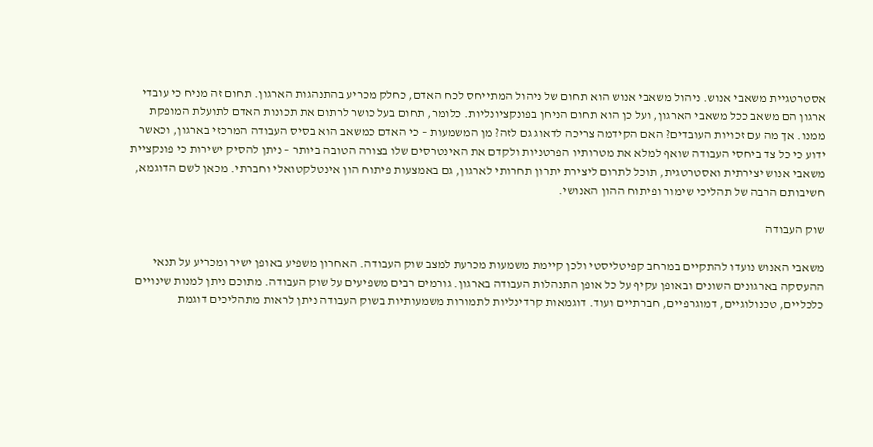אסטרטגיית משאבי אנוש. ניהול משאבי אנוש הוא תחום של ניהול המתייחס לכח האדם, כחלק מכריע בהתנהגות הארגון. תחום זה מניח כי עובדי ארגון הם משאב ככל משאבי הארגון, ועל כן הוא תחום הניחן בפונקציונליות. כלומר, תחום בעל כושר לרתום את תכונות האדם לתועלת המופקת ממנו. אך מה עם זכויות העובדים? האם הקידמה צריכה לדאוג גם לזה? מן המשמעות – כי האדם כמשאב הוא בסיס העבודה המרכזי בארגון, וכאשר ידוע כי כל צד ביחסי העבודה שואף למלא את מטרותיו הפרטניות ולקדם את האינטרסים שלו בצורה הטובה ביותר – ניתן להסיק ישירות כי פונקציית משאבי אנוש יצירתית ואסטרטגית, תוכל לתרום ליצירת יתרון תחרותי לארגון, גם באמצעות פיתוח הון אינטלקטואלי וחברתי. מכאן לשם הדוגמא, חשיבותם הרבה של תהליכי שימור ופיתוח ההון האנושי.

שוק העבודה

משאבי האנוש נועדו להתקיים במרחב קפיטליסטי ולכן קיימת משמעות מכרעת למצב שוק העבודה. האחרון משפיע באופן ישיר ומכריע על תנאי ההעסקה בארגונים השונים ובאופן עקיף על כל אופן התנהלות העבודה בארגון. גורמים רבים משפיעים על שוק העבודה. מתוכם ניתן למנות שינויים כלכליים, טכנולוגיים, דמוגרפיים, חברתיים ועוד. דוגמאות קרדינליות לתמורות משמעותיות בשוק העבודה ניתן לראות מתהליכים דוגמת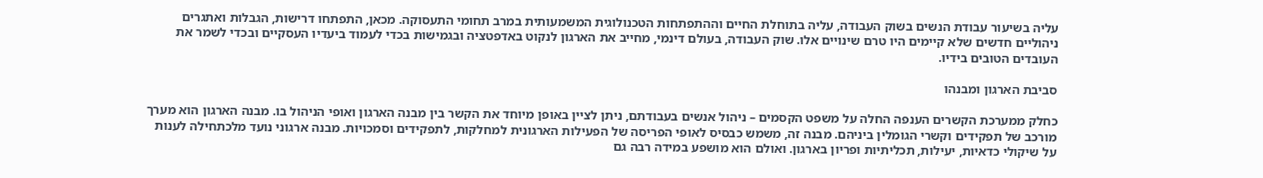עליה בשיעור עבודת הנשים בשוק העבודה, עליה בתוחלת החיים וההתפתחות הטכנולוגית המשמעותית במרב תחומי התעסוקה. מכאן, התפתחו דרישות, הגבלות ואתגרים ניהוליים חדשים שלא קיימים היו טרם שינויים אלו. שוק העבודה, בעולם דינמי, מחייב את הארגון לנקוט באדפטציה ובגמישות בכדי לעמוד ביעדיו העסקיים ובכדי לשמר את העובדים הטובים בידיו.

סביבת הארגון ומבנהו

כחלק ממערכת הקשרים הענפה החלה על משפט הקסמים – ניהול אנשים בעבודתם, ניתן לציין באופן מיוחד את הקשר בין מבנה הארגון ואופי הניהול בו. מבנה הארגון הוא מערך מורכב של תפקידים וקשרי הגומלין ביניהם. מבנה זה, משמש כבסיס לאופי הפריסה של הפעילות הארגונית למחלקות, לתפקידים וסמכויות. מבנה ארגוני נועד מלכתחילה לענות על שיקולי כדאיות, יעילות, תכליתיות ופריון בארגון. ואולם הוא מושפע במידה רבה גם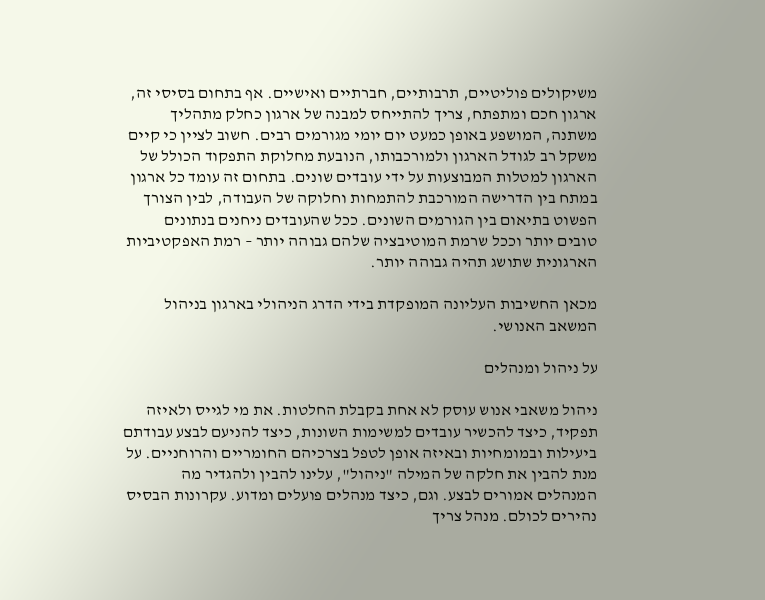משיקולים פוליטיים, תרבותיים, חברתיים ואישיים. אף בתחום בסיסי זה, ארגון חכם ומתפתח, צריך להתייחס למבנה של ארגון כחלק מתהליך משתנה, המושפע באופן כמעט יום יומי מגורמים רבים. חשוב לציין כי קיים משקל רב לגודל הארגון ולמורכבותו, הנובעת מחלוקת התפקוד הכולל של הארגון למטלות המבוצעות על ידי עובדים שונים. בתחום זה עומד כל ארגון במתח בין הדרישה המורכבת להתמחות וחלוקה של העבודה, לבין הצורך הפשוט בתיאום בין הגורמים השונים. ככל שהעובדים ניחנים בנתונים טובים יותר וככל שרמת המוטיבציה שלהם גבוהה יותר – רמת האפקטיביות הארגונית שתושג תהיה גבוהה יותר.

מכאן החשיבות העליונה המופקדת בידי הדרג הניהולי בארגון בניהול המשאב האנושי.

על ניהול ומנהלים

ניהול משאבי אנוש עוסק לא אחת בקבלת החלטות. את מי לגייס ולאיזה תפקיד, כיצד להכשיר עובדים למשימות השונות, כיצד להניעם לבצע עבודתם ביעילות ובמומחיות ובאיזה אופן לטפל בצרכיהם החומריים והרוחניים. על מנת להבין את חלקה של המילה "ניהול", עלינו להבין ולהגדיר מה המנהלים אמורים לבצע. וגם, כיצד מנהלים פועלים ומדוע. עקרונות הבסיס נהירים לכולם. מנהל צריך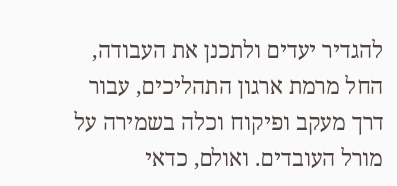להגדיר יעדים ולתכנן את העבודה, החל מרמת ארגון התהליכים, עבור דרך מעקב ופיקוח וכלה בשמירה על מורל העובדים. ואולם, כדאי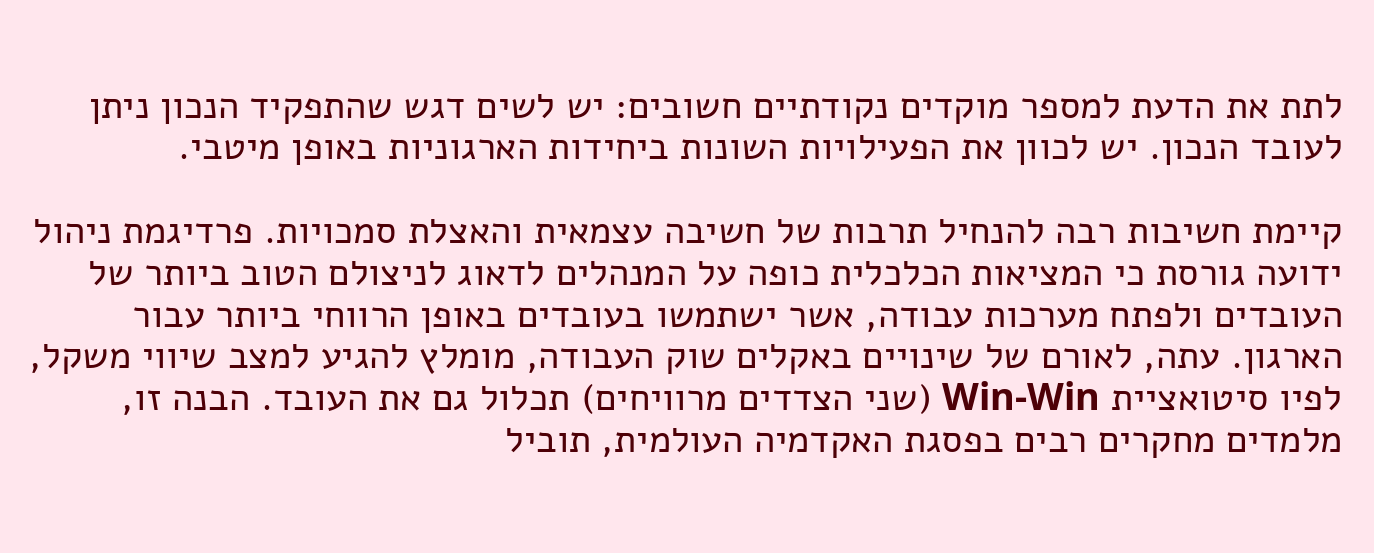לתת את הדעת למספר מוקדים נקודתיים חשובים: יש לשים דגש שהתפקיד הנכון ניתן לעובד הנכון. יש לכוון את הפעילויות השונות ביחידות הארגוניות באופן מיטבי.

קיימת חשיבות רבה להנחיל תרבות של חשיבה עצמאית והאצלת סמכויות. פרדיגמת ניהול ידועה גורסת כי המציאות הכלכלית כופה על המנהלים לדאוג לניצולם הטוב ביותר של העובדים ולפתח מערכות עבודה, אשר ישתמשו בעובדים באופן הרווחי ביותר עבור הארגון. עתה, לאורם של שינויים באקלים שוק העבודה, מומלץ להגיע למצב שיווי משקל, לפיו סיטואציית Win-Win (שני הצדדים מרוויחים) תכלול גם את העובד. הבנה זו, מלמדים מחקרים רבים בפסגת האקדמיה העולמית, תוביל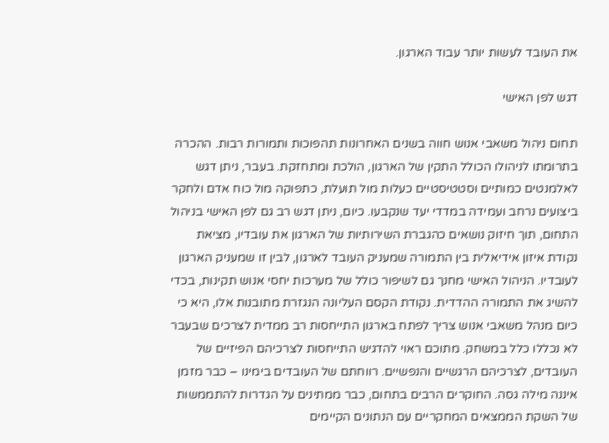את העובד לעשות יותר עבוד הארגון.

דגש לפן האישי

תחום ניהול משאבי אנוש חווה בשנים האחרונות תהפוכות ותמורות רבות. ההכרה בתרומתו לניהולו הכולל התקין של הארגון, הולכת ומתחזקת. בעבר, ניתן דגש לאלמנטים כמותיים וסטטיסטיים כעלות מול תועלת, כתפוקה מול כוח אדם ולחקר ביצועים נרחב ועמידה במדדי יעד שנקבעו. כיום, ניתן דגש רב גם לפן האישי בניהול התחום, תוך חיזוק נושאים כהגברת השירותיות של הארגון את עובדיו, מציאת נקודת איזון אידיאלית בין התמורה שמעניק העובד לארגון, לבין זו שמעניק הארגון לעובדיו. הניהול האישי מחנך גם לשיפור כולל של מערכות יחסי אנוש תקינות, בכדי להשיג את התמורה ההדדית. נקודת הקסם העליונה הנגזרת מתובנות אלו, היא כי כיום מנהל משאבי אנוש צריך לפתח בארגון התייחסות רב ממדית לצרכים שבעבר לא נכללו כלל במשחק. מתוכם ראוי להדגיש התייחסות לצרכיהם הפיזיים של העובדים, לצרכיהם הרגשיים והנפשיים. רווחתם של העובדים בימינו – כבר מזמן איננה מילה גסה. החוקרים הרבים בתחום, כבר ממתינים על הגדרות להתממשות של השקת הממצאים המחקריים עם הנתונים הקיימים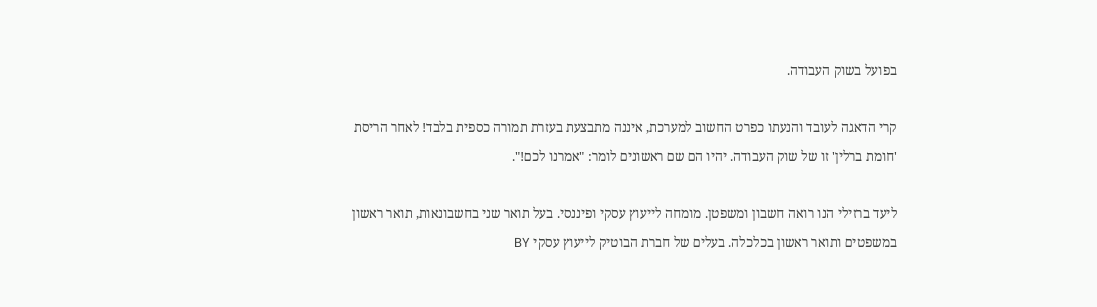בפועל בשוק העבודה.

קרי הדאגה לעובד והנעתו כפרט החשוב למערכת, איננה מתבצעת בעזרת תמורה כספית בלבד! לאחר הריסת 'חומת ברלין' זו של שוק העבודה. יהיו הם שם ראשונים לומר: "אמרנו לכם!".

ליעד ברזילי הנו רואה חשבון ומשפטן. מומחה לייעוץ עסקי ופיננסי. בעל תואר שני בחשבונאות, תואר ראשון במשפטים ותואר ראשון בכלכלה. בעלים של חברת הבוטיק לייעוץ עסקי BY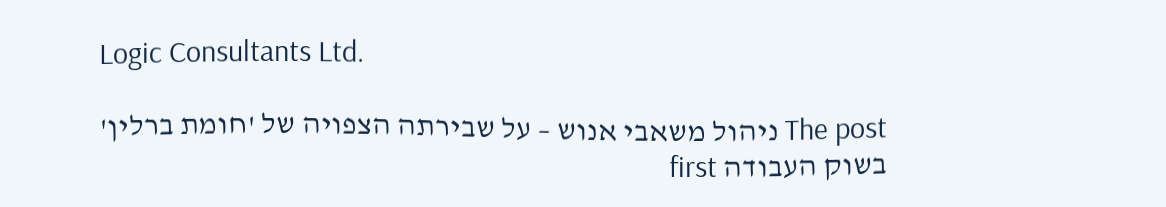Logic Consultants Ltd.

The post ניהול משאבי אנוש – על שבירתה הצפויה של 'חומת ברלין' בשוק העבודה first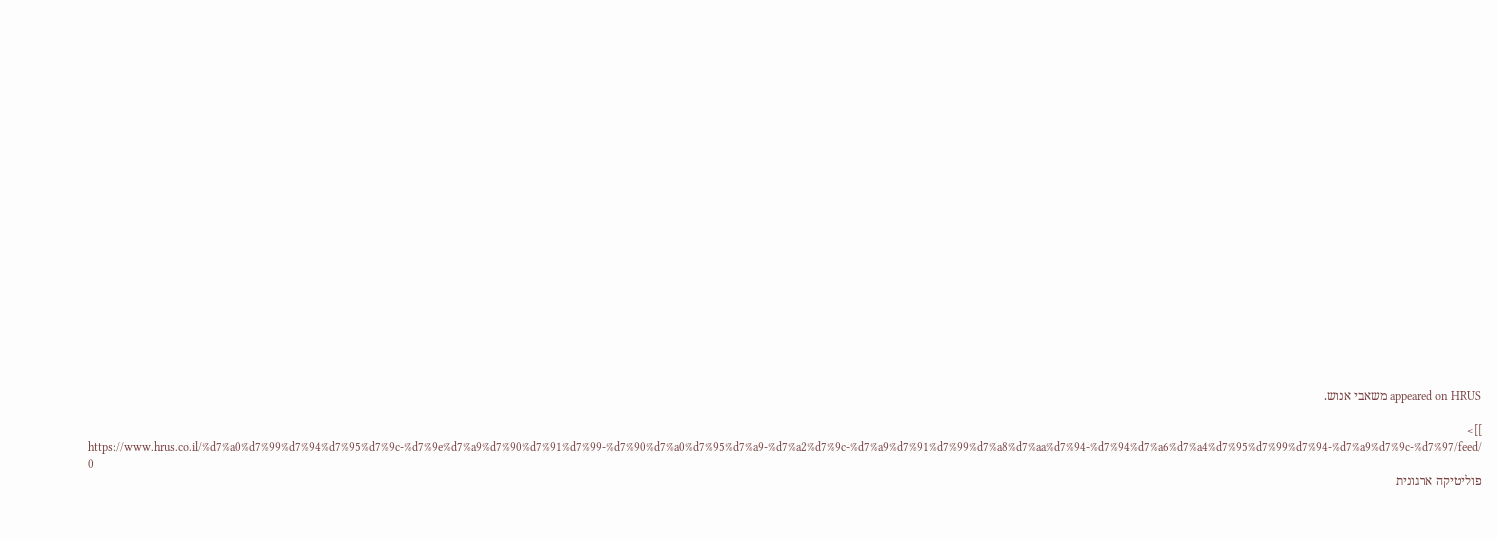appeared on HRUS משאבי אנוש.

]]>
https://www.hrus.co.il/%d7%a0%d7%99%d7%94%d7%95%d7%9c-%d7%9e%d7%a9%d7%90%d7%91%d7%99-%d7%90%d7%a0%d7%95%d7%a9-%d7%a2%d7%9c-%d7%a9%d7%91%d7%99%d7%a8%d7%aa%d7%94-%d7%94%d7%a6%d7%a4%d7%95%d7%99%d7%94-%d7%a9%d7%9c-%d7%97/feed/ 0
פוליטיקה ארגונית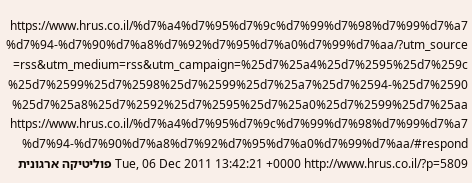https://www.hrus.co.il/%d7%a4%d7%95%d7%9c%d7%99%d7%98%d7%99%d7%a7%d7%94-%d7%90%d7%a8%d7%92%d7%95%d7%a0%d7%99%d7%aa/?utm_source=rss&utm_medium=rss&utm_campaign=%25d7%25a4%25d7%2595%25d7%259c%25d7%2599%25d7%2598%25d7%2599%25d7%25a7%25d7%2594-%25d7%2590%25d7%25a8%25d7%2592%25d7%2595%25d7%25a0%25d7%2599%25d7%25aa https://www.hrus.co.il/%d7%a4%d7%95%d7%9c%d7%99%d7%98%d7%99%d7%a7%d7%94-%d7%90%d7%a8%d7%92%d7%95%d7%a0%d7%99%d7%aa/#respond Tue, 06 Dec 2011 13:42:21 +0000 http://www.hrus.co.il/?p=5809 פוליטיקה ארגונית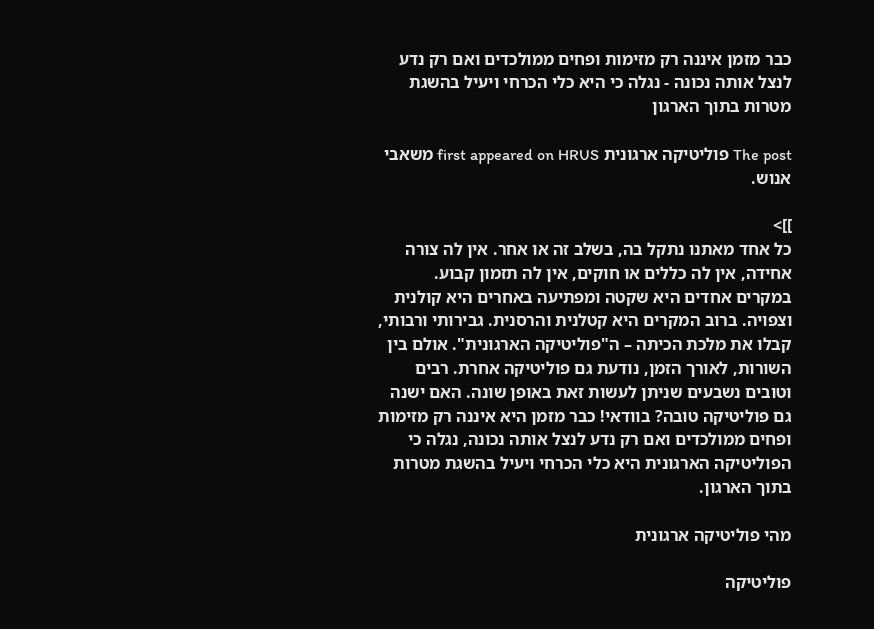כבר מזמן איננה רק מזימות ופחים ממולכדים ואם רק נדע לנצל אותה נכונה - נגלה כי היא כלי הכרחי ויעיל בהשגת מטרות בתוך הארגון

The post פוליטיקה ארגונית first appeared on HRUS משאבי אנוש.

]]>
כל אחד מאתנו נתקל בה, בשלב זה או אחר. אין לה צורה אחידה, אין לה כללים או חוקים, אין לה תזמון קבוע. במקרים אחדים היא שקטה ומפתיעה באחרים היא קולנית וצפויה. ברוב המקרים היא קטלנית והרסנית. גבירותי ורבותי, קבלו את מלכת הכיתה – ה"פוליטיקה הארגונית". אולם בין השורות, לאורך הזמן, נודעת גם פוליטיקה אחרת. רבים וטובים נשבעים שניתן לעשות זאת באופן שונה. האם ישנה גם פוליטיקה טובה? בוודאי! כבר מזמן היא איננה רק מזימות ופחים ממולכדים ואם רק נדע לנצל אותה נכונה, נגלה כי הפוליטיקה הארגונית היא כלי הכרחי ויעיל בהשגת מטרות בתוך הארגון.

מהי פוליטיקה ארגונית

פוליטיקה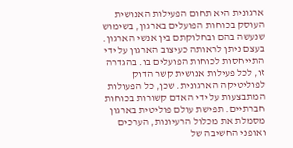ארגונית היא תחום הפעילות האנושית העוסק בכוחות הפועלים בארגון, בשימוש שנעשה בהם ובחלוקתם בין אנשי הארגון. בעצם ניתן לראותה כעיצוב הארגון על ידי התייחסות לכוחות הפועלים בו. בהגדרה זו, לכל פעילות אנושית קשר הדוק לפוליטיקה הארגונית. שכן, כל הפעולות המתבצעות על ידי האדם קשורות בכוחות חברתיים. תפישת עולם פוליטית בארגון מסמלת את מכלול הרעיונות, הערכים ואופני החשיבה של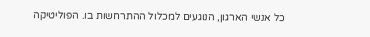כל אנשי הארגון, הנוגעים למכלול ההתרחשות בו. הפוליטיקה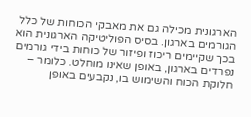הארגונית מכילה גם את מאבקי הכוחות של כלל הגורמים בארגון. בסיס הפוליטיקה הארגונית הוא בכך שקיימים ריכוז ופיזור של כוחות בידי גורמים נפרדים בארגון, באופן שאינו מוחלט. כלומר – חלוקת הכוח והשימוש בו, נקבעים באופן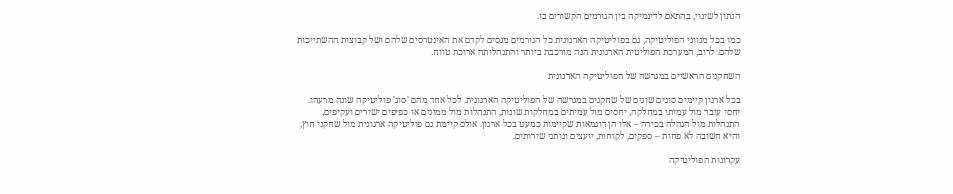הנתון לשינוי, בהתאם לדינמיקה בין הגורמים הקשורים בו.

כמו בכל מגווני הפוליטיקה, גם בפוליטיקה הארגונית כל הגורמים מנסים לקדם את האינטרסים שלהם ושל קבוצות ההשתייכות שלהם. לרוב, המערכת הפוליטית הארגונית הנה מורכבת ביותר והתנהלותה ארוכת טווח.

השחקנים הראשיים במגרשה של הפוליטיקה הארגונית

בכל ארגון קיימים סוגים שונים של שחקנים במגרשה של הפוליטיקה הארגונית. לכל אחד מהם 'סוג' פוליטיקה שונה מרעהו. יחסי עובד מול עמיתו במחלקה, יחסים מול עמיתים במחלקות שונות, התנהלות מול ממונים או כפיפים ישירים ועקיפים, התנהלות מול הנהלה בכירה – אלו הן דוגמאות שקיימות כמעט בכל ארגון. אולם קיימת גם פוליטיקה ארגונית מול שחקני חוץ, והיא חשובה לא פחות – ספקים, לקוחות, יועצים ונותני שירותים.

עקרונות הפוליטיקה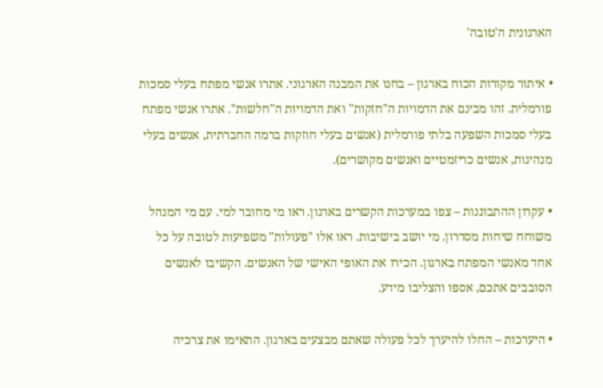הארגונית ה'טובה'

• איתור מקורות הכוח בארגון – בחנו את המבנה הארגוני. אתרו אנשי מפתח בעלי סמכות פורמלית. זהו מבינם את הדמויות ה"חזקות" ואת הדמויות ה"חלשות". אתרו אנשי מפתח בעלי סמכות השפעה בלתי פורמלית (אנשים בעלי חוזקות ברמה החברתית, אנשים בעלי מנהיגות, אנשים כריזמטיים ואנשים מקושרים).

• עקרון ההתבוננות – צפו במערכות הקשרים בארגון. ראו מי מחובר למי. עם מי המנהל משוחח שיחות מסדרון. מי יושב בישיבות. ראו אלו "פעולות" משפיעות לטובה על כל אחד מאנשי המפתח בארגון. הכירו את האופי האישי של האנשים. הקשיבו לאנשים הסובבים אתכם, אספו והצליבו מידע.

• היערכות – החלו להיערך לכל פעולה שאתם מבצעים בארגון. התאימו את צרכיה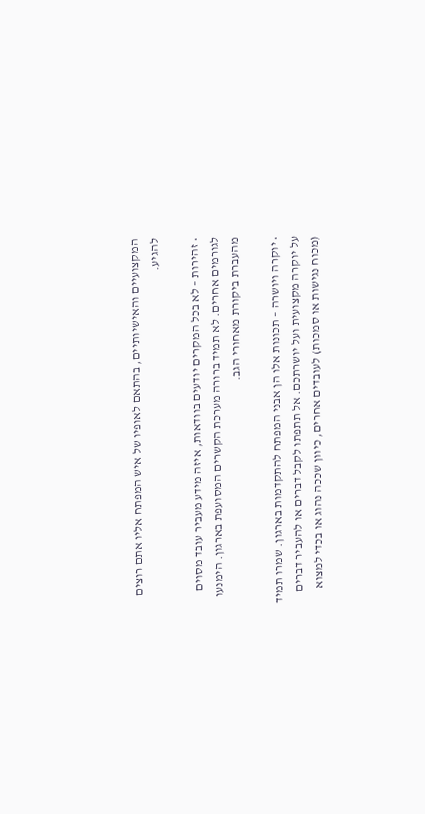המקצועיים והאישיותיים, בהתאם לאופיו של איש המפתח אליו אתם רוצים להגיע.

• זהירות – לא בכל המקרים יודעים בוודאות, איזה מידע מעביר עובד מסוים לגורמים אחרים. לא תמיד ברורה מערכת הקשרים המסועפת בארגון. הימנעו מהעברת ביקורת מאחורי הגב.

• יוקרה ויושרה – תכונות אלו הן אבני המפתח להתקדמות בארגון. שמרו תמיד על יוקרה מקצועית ועל יושרתכם. אל תתפתו לקבל דברים או להעביר דברים (מכוח נגישות או סמכות) לעובדים אחרים, כיוון שככה נהוג או בכדי למצוא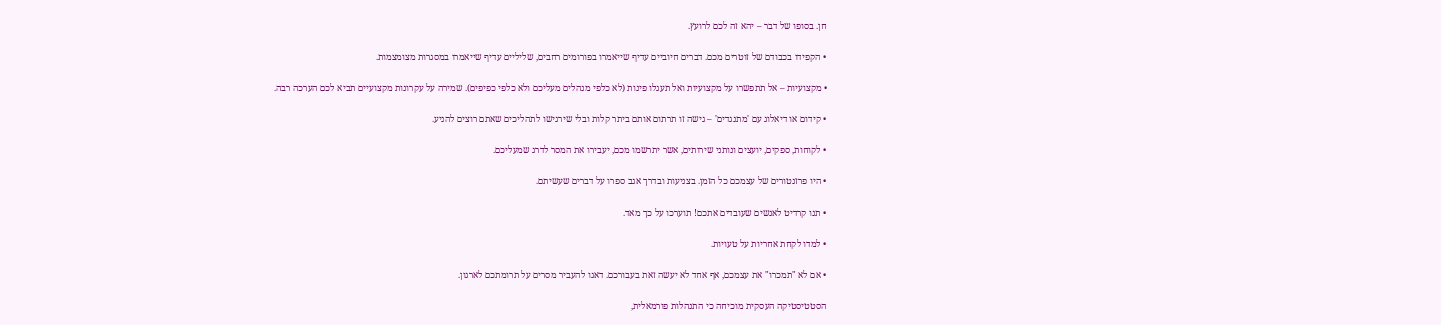חן. בסופו של דבר – יהא זה לכם לרועץ.

• הקפידו בכבודם של זוטרים מכם. דברים חיוביים עדיף שייאמרו בפורומים רחבים, שליליים עדיף שייאמרו במסגרות מצומצמות.

• מקצועיות – אל תתפשרו על מקצועיות ואל תעגלו פינות (לא כלפי מנהלים מעליכם ולא כלפי כפיפים). שמירה על עקרונות מקצועיים תביא לכם הערכה רבה.

• קידום או דיאלוג עם 'מתנגדים' – גישה זו תרתום אותם ביתר קלות ובלי שירגישו לתהליכים שאתם רוצים להניע.

• לקוחות, ספקים, יועצים ונותני שירותים, אשר יתרשמו מכם, יעבירו את המסר לדרג שמעליכם.

• היו פרזנטורים של עצמכם כל הזמן. בצניעות ובדרך אגב ספרו על דברים שעשיתם.

• תנו קרדיט לאנשים שעובדים אתכם! תוערכו על כך מאד.

• למדו לקחת אחריות על טעויות.

• אם לא "תמכרו" את עצמכם, אף אחד לא יעשה זאת בעבורכם. דאגו להעביר מסרים על תרומתכם לארגון.

הסטטיסטיקה העסקית מוכיחה כי התנהלות פורמאלית,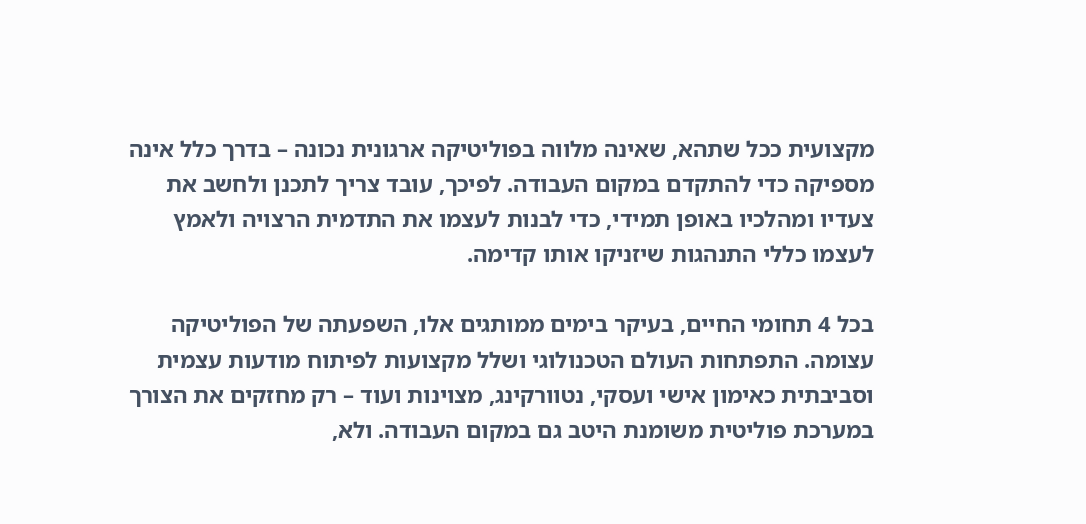מקצועית ככל שתהא, שאינה מלווה בפוליטיקה ארגונית נכונה – בדרך כלל אינה מספיקה כדי להתקדם במקום העבודה. לפיכך, עובד צריך לתכנן ולחשב את צעדיו ומהלכיו באופן תמידי, כדי לבנות לעצמו את התדמית הרצויה ולאמץ לעצמו כללי התנהגות שיזניקו אותו קדימה.

בכל 4 תחומי החיים, בעיקר בימים ממותגים אלו, השפעתה של הפוליטיקה עצומה. התפתחות העולם הטכנולוגי ושלל מקצועות לפיתוח מודעות עצמית וסביבתית כאימון אישי ועסקי, נטוורקינג, מצוינות ועוד – רק מחזקים את הצורך במערכת פוליטית משומנת היטב גם במקום העבודה. ולא,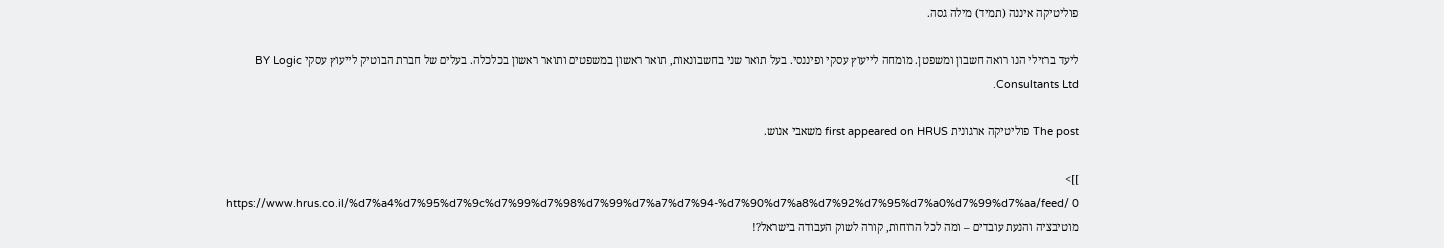פוליטיקה איננה (תמיד) מילה גסה.

ליעד ברזילי הנו רואה חשבון ומשפטן. מומחה לייעוץ עסקי ופיננסי. בעל תואר שני בחשבונאות, תואר ראשון במשפטים ותואר ראשון בכלכלה. בעלים של חברת הבוטיק לייעוץ עסקי BY Logic Consultants Ltd.

The post פוליטיקה ארגונית first appeared on HRUS משאבי אנוש.

]]>
https://www.hrus.co.il/%d7%a4%d7%95%d7%9c%d7%99%d7%98%d7%99%d7%a7%d7%94-%d7%90%d7%a8%d7%92%d7%95%d7%a0%d7%99%d7%aa/feed/ 0
מוטיבציה והנעת עובדים – ומה לכל הרוחות, קורה לשוק העבודה בישראל?!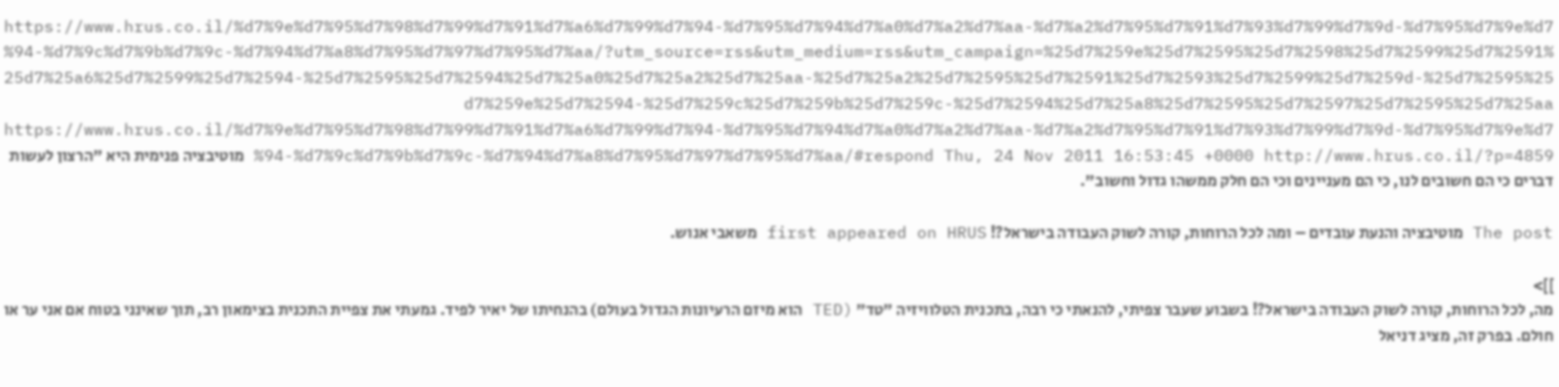https://www.hrus.co.il/%d7%9e%d7%95%d7%98%d7%99%d7%91%d7%a6%d7%99%d7%94-%d7%95%d7%94%d7%a0%d7%a2%d7%aa-%d7%a2%d7%95%d7%91%d7%93%d7%99%d7%9d-%d7%95%d7%9e%d7%94-%d7%9c%d7%9b%d7%9c-%d7%94%d7%a8%d7%95%d7%97%d7%95%d7%aa/?utm_source=rss&utm_medium=rss&utm_campaign=%25d7%259e%25d7%2595%25d7%2598%25d7%2599%25d7%2591%25d7%25a6%25d7%2599%25d7%2594-%25d7%2595%25d7%2594%25d7%25a0%25d7%25a2%25d7%25aa-%25d7%25a2%25d7%2595%25d7%2591%25d7%2593%25d7%2599%25d7%259d-%25d7%2595%25d7%259e%25d7%2594-%25d7%259c%25d7%259b%25d7%259c-%25d7%2594%25d7%25a8%25d7%2595%25d7%2597%25d7%2595%25d7%25aa https://www.hrus.co.il/%d7%9e%d7%95%d7%98%d7%99%d7%91%d7%a6%d7%99%d7%94-%d7%95%d7%94%d7%a0%d7%a2%d7%aa-%d7%a2%d7%95%d7%91%d7%93%d7%99%d7%9d-%d7%95%d7%9e%d7%94-%d7%9c%d7%9b%d7%9c-%d7%94%d7%a8%d7%95%d7%97%d7%95%d7%aa/#respond Thu, 24 Nov 2011 16:53:45 +0000 http://www.hrus.co.il/?p=4859 מוטיבציה פנימית היא "הרצון לעשות דברים כי הם חשובים לנו, כי הם מעניינים וכי הם חלק ממשהו גדול וחשוב".

The post מוטיבציה והנעת עובדים – ומה לכל הרוחות, קורה לשוק העבודה בישראל?! first appeared on HRUS משאבי אנוש.

]]>
מה, לכל הרוחות, קורה לשוק העבודה בישראל?! בשבוע שעבר צפיתי, להנאתי כי רבה, בתכנית הטלוויזיה "טד" (TED הוא מיזם הרעיונות הגדול בעולם) בהנחיתו של יאיר לפיד. גמעתי את צפיית התכנית בצימאון רב, תוך שאינני בטוח אם אני ער או חולם. בפרק זה, מציג דניאל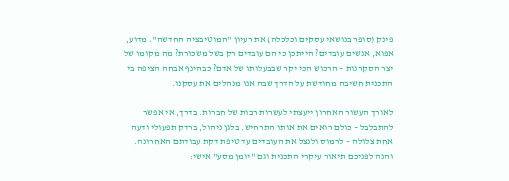פינק (סופר בנושאי עסקים וכלכלה) את רעיון "המוטיבציה החדשה". מדוע, אפוא, אנשים עובדים? הייתכן כי הם עובדים רק בשל משכורת? מה מקומו של יצר הסקרנות – הרכוש הכי יקר שבבעלותו של אדם? כבהינף אבחה הציפה בי התכנית חשיבה מחודשת על הדרך שבה אנו מנהלים את עסקנו.

לאורך העשור האחרון ייעצתי לעשרות רבות של חברות. בדרך, אי אפשר להתבלבל – כולם רואים את אותו התרחיש. בלגן ניהול, ברדק תפעולי ודעה אחת צלולה – לרמוס ולנצל את העובדים עד טיפת דקת עבודתם האחרונה. והנה לפניכם תיאור עיקרי התכנית וגם "יומן מסע" אישי: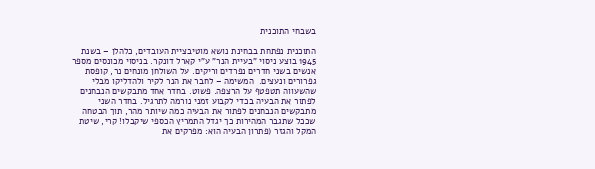בשבחי התוכנית

התוכנית נפתחת בבחינת נושא מוטיבציית העובדים, כלהלן – בשנת 1945 בוצע ניסוי "בעיית הנר" ע"י קארל דונקר. בניסוי מכונסים מספר אנשים בשני חדרים נפרדים וריקים. על השולחן מונחים נר, קופסת גפרורים ונעצים.  המשימה – לחבר את הנר לקיר ולהדליקו מבלי שהשעווה תטפטף על הרצפה. פשוט. בחדר אחד מתבקשים הנבחנים לפתור את הבעיה בכדי לקבוע זמני נורמה לתרגיל. בחדר השני מתבקשים הנבחנים לפתור את הבעיה כמה שיותר מהר, תוך הבטחה שככל שתגבר המהירות כך יגדל התמריץ הכספי שיקבלו! קרי, שיטת המקל והגזר (פתרון הבעיה הוא: מפרקים את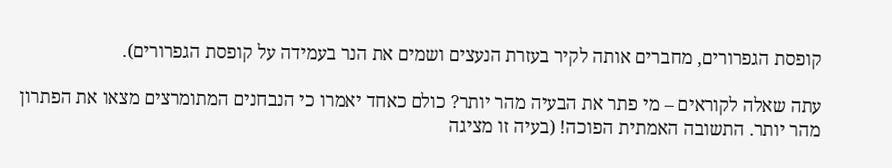קופסת הגפרורים, מחברים אותה לקיר בעזרת הנעצים ושמים את הנר בעמידה על קופסת הגפרורים).

עתה שאלה לקוראים – מי פתר את הבעיה מהר יותר? כולם כאחד יאמרו כי הנבחנים המתומרצים מצאו את הפתרון מהר יותר. התשובה האמתית הפוכה! (בעיה זו מציגה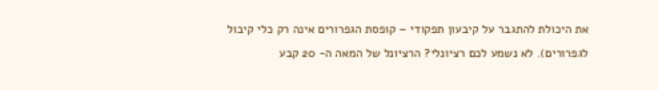את היכולת להתגבר על קיבעון תפקודי – קופסת הגפרורים אינה רק כלי קיבול לגפרורים). לא נשמע לכם רציונלי? הרציונל של המאה ה- 20 קבע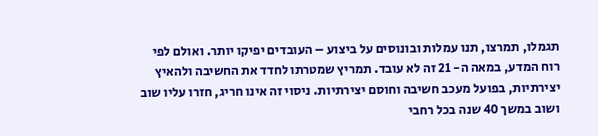תגמלו, תמרצו, תנו עמלות ובונוסים על ביצוע – העובדים יפיקו יותר. ואולם לפי רוח המדע, במאה ה- 21 זה לא עובד. תמריץ שמטרתו לחדד את החשיבה ולהאיץ יצירתיות, בפועל מעכב חשיבה וחוסם יצירתיות. ניסוי זה אינו חריג, חזרו עליו שוב ושוב במשך 40 שנה בכל רחבי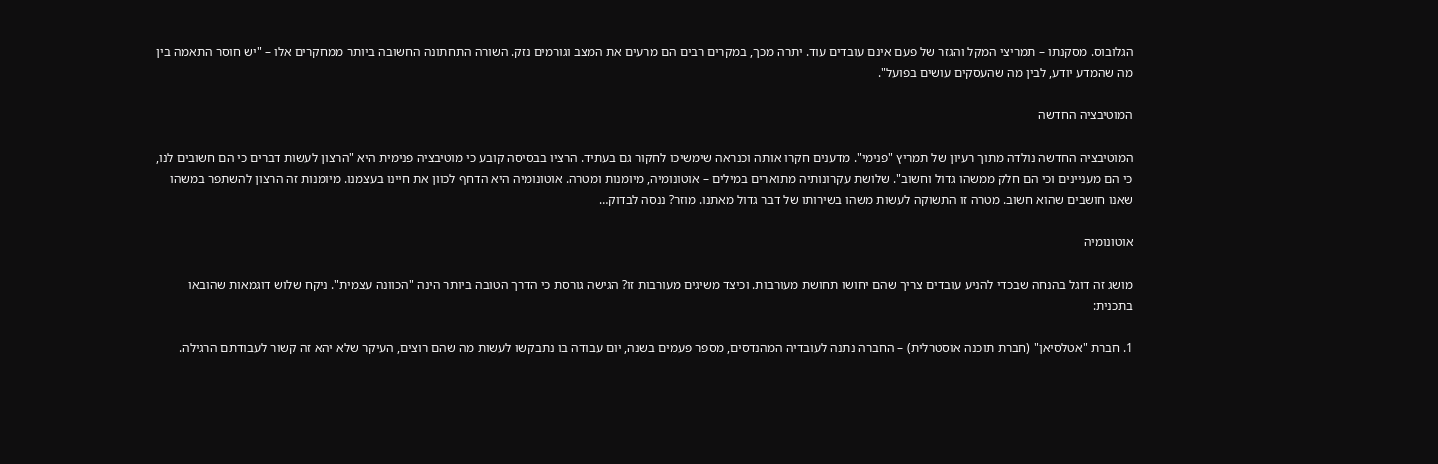הגלובוס. מסקנתו – תמריצי המקל והגזר של פעם אינם עובדים עוד. יתרה מכך, במקרים רבים הם מרעים את המצב וגורמים נזק. השורה התחתונה החשובה ביותר ממחקרים אלו – "יש חוסר התאמה בין מה שהמדע יודע, לבין מה שהעסקים עושים בפועל".

המוטיבציה החדשה

המוטיבציה החדשה נולדה מתוך רעיון של תמריץ "פנימי". מדענים חקרו אותה וכנראה שימשיכו לחקור גם בעתיד. הרציו בבסיסה קובע כי מוטיבציה פנימית היא "הרצון לעשות דברים כי הם חשובים לנו, כי הם מעניינים וכי הם חלק ממשהו גדול וחשוב". שלושת עקרונותיה מתוארים במילים – אוטונומיה, מיומנות ומטרה. אוטונומיה היא הדחף לכוון את חיינו בעצמנו. מיומנות זה הרצון להשתפר במשהו שאנו חושבים שהוא חשוב. מטרה זו התשוקה לעשות משהו בשירותו של דבר גדול מאתנו. מוזר? ננסה לבדוק…

אוטונומיה

מושג זה דוגל בהנחה שבכדי להניע עובדים צריך שהם יחושו תחושת מעורבות. וכיצד משיגים מעורבות זו? הגישה גורסת כי הדרך הטובה ביותר הינה "הכוונה עצמית". ניקח שלוש דוגמאות שהובאו בתכנית:

1. חברת "אטלסיאן" (חברת תוכנה אוסטרלית) – החברה נתנה לעובדיה המהנדסים, מספר פעמים בשנה, יום עבודה בו נתבקשו לעשות מה שהם רוצים, העיקר שלא יהא זה קשור לעבודתם הרגילה.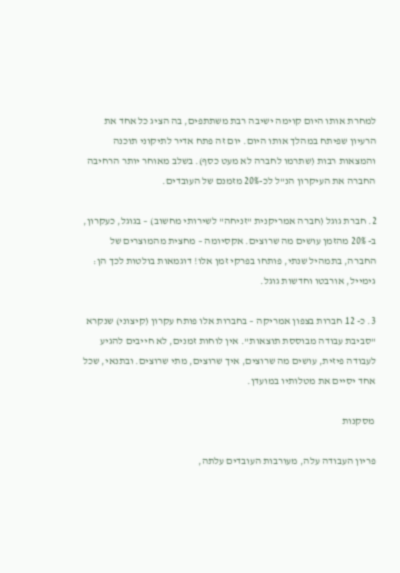למחרת אותו היום קוימה ישיבה רבת משתתפים, בה הציג כל אחד את הרעיון שפיתח במהלך אותו היום. יום זה פתח אדיר לתיקוני תוכנה והמצאות רבות (שתרמו לחברה לא מעט כסף). בשלב מאוחר יותר הרחיבה החברה את העיקרון הנ"ל לכ-20% מזמנם של העובדים.

2. חברת גוגל (חברה אמריקנית "זניחה" לשירותי מחשוב) – בגוגל, כעקרון, ב- 20% מהזמן עושים מה שרוצים. אקסיומה – מחצית מהמוצרים של החברה, בתמהיל שנתי, פותחו בפרקי זמן אלו! דוגמאות בולטות לכך הן: גימייל, אורבטו וחדשות גוגל.

3. כ- 12 חברות בצפון אמריקה – בחברות אלו פותח עקרון (קיצוני) שנקרא "סביבת עבודה מבוססת תוצאות". אין לוחות זמנים, לא חייבים להגיע לעבודה פיזית, עושים מה שרוצים, איך שרוצים, מתי שרוצים. ובתנאי, שכל אחד יסיים את מטלותיו במועדן.

 מסקנות

פריון העבודה עלה, מעורבות העובדים עלתה,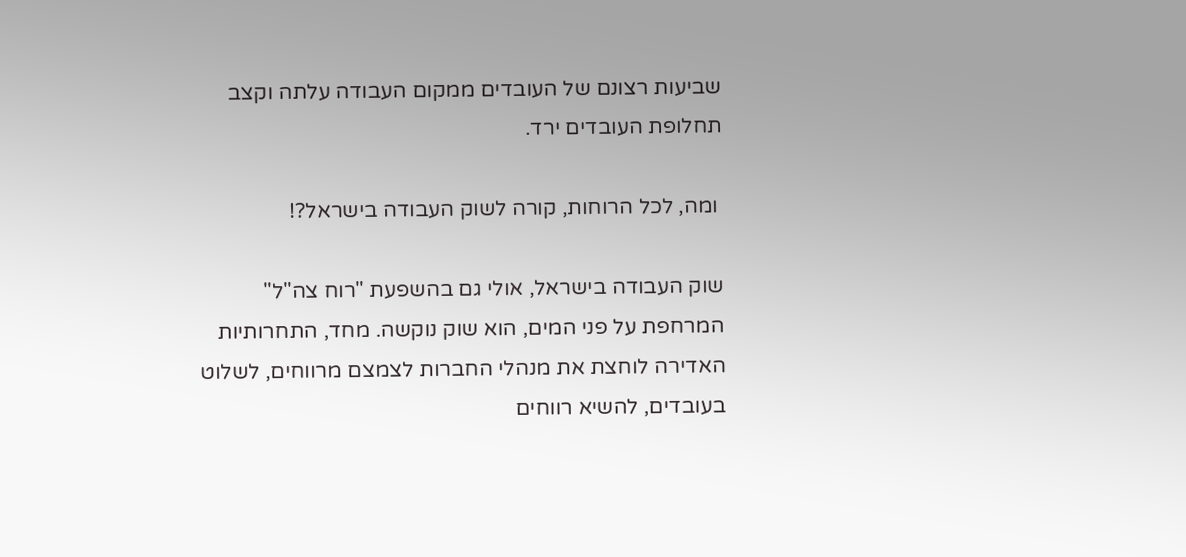שביעות רצונם של העובדים ממקום העבודה עלתה וקצב תחלופת העובדים ירד.

 ומה, לכל הרוחות, קורה לשוק העבודה בישראל?!

שוק העבודה בישראל, אולי גם בהשפעת "רוח צה"ל" המרחפת על פני המים, הוא שוק נוקשה. מחד, התחרותיות האדירה לוחצת את מנהלי החברות לצמצם מרווחים, לשלוט בעובדים, להשיא רווחים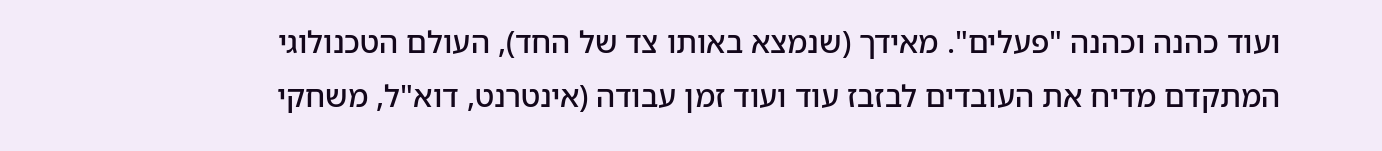ועוד כהנה וכהנה "פעלים". מאידך (שנמצא באותו צד של החד), העולם הטכנולוגי המתקדם מדיח את העובדים לבזבז עוד ועוד זמן עבודה (אינטרנט, דוא"ל, משחקי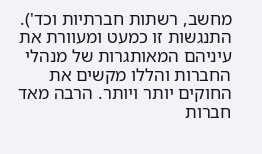מחשב, רשתות חברתיות וכד'). התנגשות זו כמעט ומעוורת את עיניהם המאותגרות של מנהלי החברות והללו מקשים את החוקים יותר ויותר. הרבה מאד חברות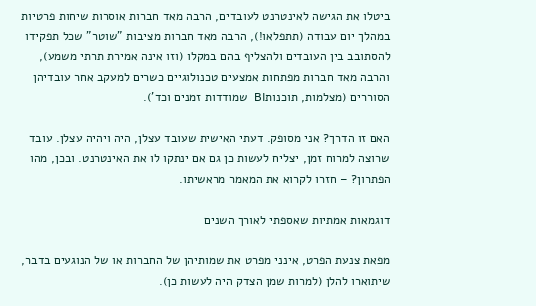ביטלו את הגישה לאינטרנט לעובדים, הרבה מאד חברות אוסרות שיחות פרטיות במהלך יום עבודה (תתפלאו!), הרבה מאד חברות מציבות "שוטר" שכל תפקידו להסתובב בין העובדים ולהצליף בהם במקלו (וזו אינה אמירת תרתי משמע), והרבה מאד חברות מפתחות אמצעים טכנולוגיים כשרים למעקב אחר עובדיהן הסוררים (מצלמות, תוכנותBI  שמודדות זמנים וכד').

האם זו הדרך? אני מסופק. דעתי האישית שעובד עצלן, היה ויהיה עצלן. עובד שרוצה למרוח זמן, יצליח לעשות כן גם אם ינתקו לו את האינטרנט. ובכן, מהו הפתרון? – חזרו לקרוא את המאמר מראשיתו.

דוגמאות אמתיות שאספתי לאורך השנים

מפאת צנעת הפרט, אינני מפרט את שמותיהן של החברות או של הנוגעים בדבר, שיתוארו להלן (למרות שמן הצדק היה לעשות כן).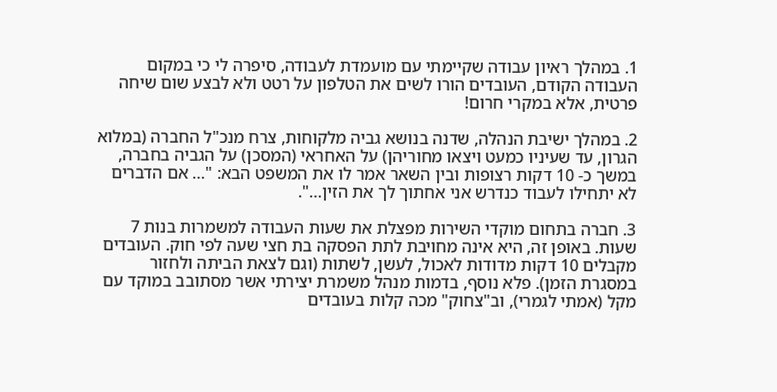1. במהלך ראיון עבודה שקיימתי עם מועמדת לעבודה, סיפרה לי כי במקום העבודה הקודם, העובדים הורו לשים את הטלפון על רטט ולא לבצע שום שיחה פרטית, אלא במקרי חרום!

2. במהלך ישיבת הנהלה, שדנה בנושא גביה מלקוחות, צרח מנכ"ל החברה (במלוא הגרון, עד שעיניו כמעט ויצאו מחוריהן) על האחראי (המסכן) על הגביה בחברה, במשך כ- 10 דקות רצופות ובין השאר אמר לו את המשפט הבא: "… אם הדברים לא יתחילו לעבוד כנדרש אני אחתוך לך את הזין…".

3. חברה בתחום מוקדי השירות מפצלת את שעות העבודה למשמרות בנות 7 שעות. באופן זה, היא אינה מחויבת לתת הפסקה בת חצי שעה לפי חוק. העובדים מקבלים 10 דקות מדודות לאכול, לעשן, לשתות (וגם לצאת הביתה ולחזור במסגרת הזמן). פלא נוסף, בדמות מנהל משמרת יצירתי אשר מסתובב במוקד עם מקל (אמתי לגמרי), וב"צחוק" מכה קלות בעובדים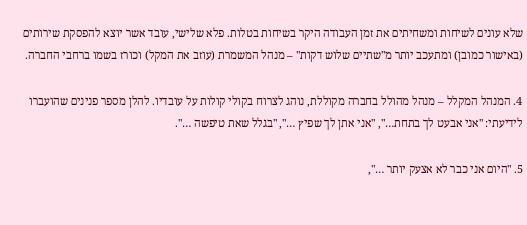שלא עונים לשיחות ומשחיתים את זמן העבודה היקר בשיחות בטלות. פלא שלישי, עובד אשר יוצא להפסקת שירותים (באישור כמובן) ומתעכב יותר מ"שתיים שלוש דקות" – מנהל המשמרת (עוזב את המקל) וכורז בשמו ברחבי החברה.

4. המנהל המקלל – מנהל מהולל בחברה מקוללת, נוהג לצרוח בקולי קולות על עובדיו. להלן מספר פנינים שהועברו לידיעתי: "אני אבעט לך בתחת…", "אני אתן לך שפיץ …", "בגלל שאת טיפשה …".

5. "היום אני כבר לא אצעק יותר …",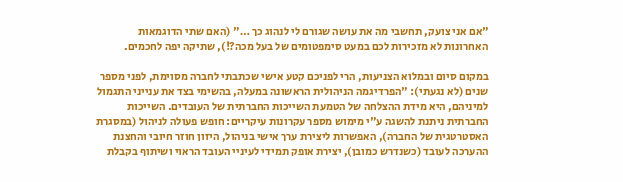"אם אני צועק, תחשבי מה את עושה שגורם לי לנהוג כך …" (האם שתי הדוגמאות האחרונות לא מזכירות לכם במעט סימפטומים של בעל מכה?!), שתיקה יפה לחכמים.

במקום סיום ובמלוא הצניעות, הרי לפניכם קטע אישי שכתבתי לחברה מסוימת, לפני מספר שנים (לא נגעתי): "הפרדיגמה הניהולית הראשונה במעלה, בהשימי בצד את ענייני התגמול למיניהם, היא מידת ההצלחה של הטמעת השייכות החברתית של העובדים. השייכות החברתית ניתנת להשגה ע"י מימוש מספר עקרונות עיקריים: חופש פעולה לניהול (במסגרת האסטרטגית של החברה), האפשרות ליצירת ערך אישי בניהול, היזון חוזר חיובי והחצנת ההערכה לעובד (כשנדרש כמובן), יצירת אופק תמידי לעיניי העובד הראוי ושיתוף בקבלת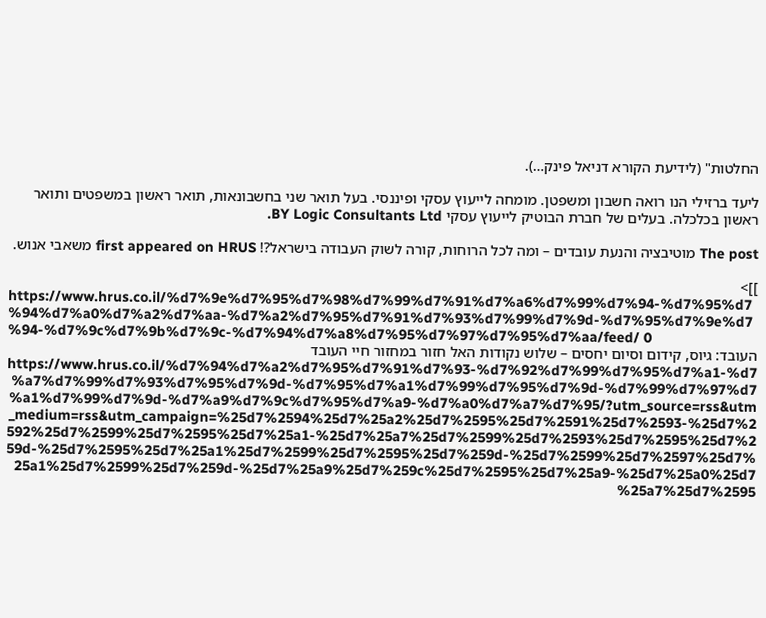החלטות" (לידיעת הקורא דניאל פינק…).

ליעד ברזילי הנו רואה חשבון ומשפטן. מומחה לייעוץ עסקי ופיננסי. בעל תואר שני בחשבונאות, תואר ראשון במשפטים ותואר ראשון בכלכלה. בעלים של חברת הבוטיק לייעוץ עסקי BY Logic Consultants Ltd.

The post מוטיבציה והנעת עובדים – ומה לכל הרוחות, קורה לשוק העבודה בישראל?! first appeared on HRUS משאבי אנוש.

]]>
https://www.hrus.co.il/%d7%9e%d7%95%d7%98%d7%99%d7%91%d7%a6%d7%99%d7%94-%d7%95%d7%94%d7%a0%d7%a2%d7%aa-%d7%a2%d7%95%d7%91%d7%93%d7%99%d7%9d-%d7%95%d7%9e%d7%94-%d7%9c%d7%9b%d7%9c-%d7%94%d7%a8%d7%95%d7%97%d7%95%d7%aa/feed/ 0
העובד: גיוס, קידום וסיום יחסים – שלוש נקודות האל חזור במחזור חיי העובד https://www.hrus.co.il/%d7%94%d7%a2%d7%95%d7%91%d7%93-%d7%92%d7%99%d7%95%d7%a1-%d7%a7%d7%99%d7%93%d7%95%d7%9d-%d7%95%d7%a1%d7%99%d7%95%d7%9d-%d7%99%d7%97%d7%a1%d7%99%d7%9d-%d7%a9%d7%9c%d7%95%d7%a9-%d7%a0%d7%a7%d7%95/?utm_source=rss&utm_medium=rss&utm_campaign=%25d7%2594%25d7%25a2%25d7%2595%25d7%2591%25d7%2593-%25d7%2592%25d7%2599%25d7%2595%25d7%25a1-%25d7%25a7%25d7%2599%25d7%2593%25d7%2595%25d7%259d-%25d7%2595%25d7%25a1%25d7%2599%25d7%2595%25d7%259d-%25d7%2599%25d7%2597%25d7%25a1%25d7%2599%25d7%259d-%25d7%25a9%25d7%259c%25d7%2595%25d7%25a9-%25d7%25a0%25d7%25a7%25d7%2595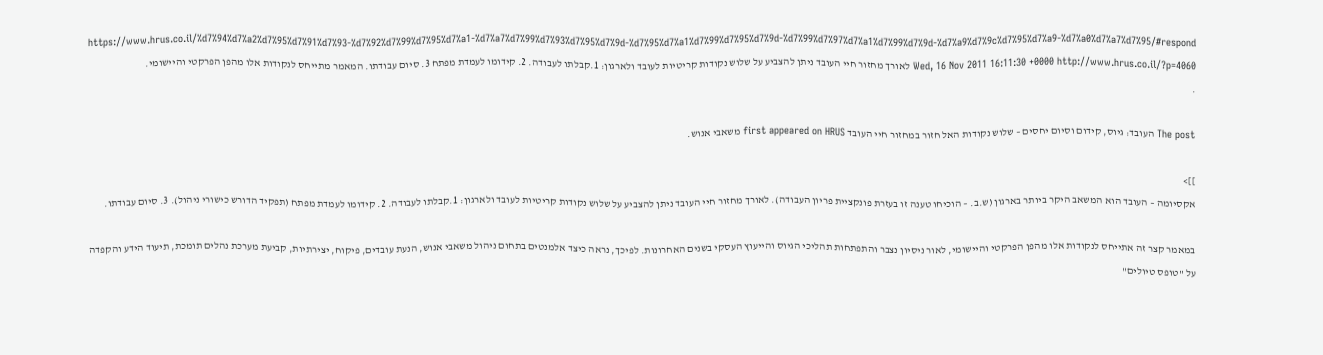https://www.hrus.co.il/%d7%94%d7%a2%d7%95%d7%91%d7%93-%d7%92%d7%99%d7%95%d7%a1-%d7%a7%d7%99%d7%93%d7%95%d7%9d-%d7%95%d7%a1%d7%99%d7%95%d7%9d-%d7%99%d7%97%d7%a1%d7%99%d7%9d-%d7%a9%d7%9c%d7%95%d7%a9-%d7%a0%d7%a7%d7%95/#respond Wed, 16 Nov 2011 16:11:30 +0000 http://www.hrus.co.il/?p=4060 לאורך מחזור חיי העובד ניתן להצביע על שלוש נקודות קריטיות לעובד ולארגון: 1.קבלתו לעבודה. 2. קידומו לעמדת מפתח 3. סיום עבודתו. המאמר מתייחס לנקודות אלו מהפן הפרקטי והיישומי.
.

The post העובד: גיוס, קידום וסיום יחסים – שלוש נקודות האל חזור במחזור חיי העובד first appeared on HRUS משאבי אנוש.

]]>
אקסיומה – העובד הוא המשאב היקר ביותר בארגון (ש.ב. – הוכיחו טענה זו בעזרת פונקציית פריון העבודה). לאורך מחזור חיי העובד ניתן להצביע על שלוש נקודות קריטיות לעובד ולארגון: 1.קבלתו לעבודה. 2. קידומו לעמדת מפתח (תפקיד הדורש כישורי ניהול). 3. סיום עבודתו.

במאמר קצר זה אתייחס לנקודות אלו מהפן הפרקטי והיישומי, לאור ניסיון נצבר והתפתחות תהליכי הגיוס והייעוץ העסקי בשנים האחרונות. לפיכך, נראה כיצד אלמנטים בתחום ניהול משאבי אנוש, הנעת עובדים, פיקוח, יצירתיות, קביעת מערכת נהלים תומכת, תיעוד הידע והקפדה על "טופס טיולים"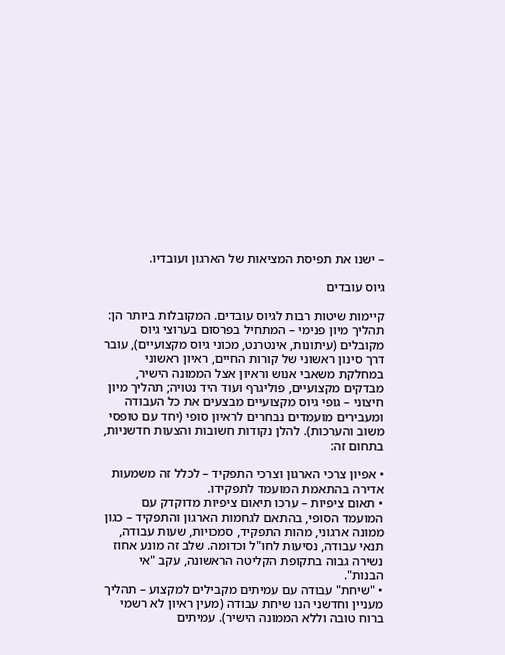– ישנו את תפיסת המציאות של הארגון ועובדיו.

גיוס עובדים

קיימות שיטות רבות לגיוס עובדים. המקובלות ביותר הן: תהליך מיון פנימי – המתחיל בפרסום בערוצי גיוס מקובלים (עיתונות, אינטרנט, מכוני גיוס מקצועיים), עובר דרך סינון ראשוני של קורות החיים, ראיון ראשוני במחלקת משאבי אנוש וראיון אצל הממונה הישיר, מבדקים מקצועיים, פוליגרף ועוד היד נטויה; תהליך מיון חיצוני – גופי גיוס מקצועיים מבצעים את כל העבודה ומעבירים מועמדים נבחרים לראיון סופי (יחד עם טופסי משוב והערכות). להלן נקודות חשובות והצעות חדשניות, בתחום זה:

• אפיון צרכי הארגון וצרכי התפקיד – לכלל זה משמעות אדירה בהתאמת המועמד לתפקידו.
• תאום ציפיות – ערכו תיאום ציפיות מדוקדק עם המועמד הסופי, בהתאם לגחמות הארגון והתפקיד – כגון ממונה ארגוני, מהות התפקיד, סמכויות, שעות עבודה, תנאי עבודה, נסיעות לחו"ל וכדומה. שלב זה מונע אחוז נשירה גבוה בתקופת הקליטה הראשונה, עקב "אי הבנות".
• "שיחת" עבודה עם עמיתים מקבילים למקצוע – תהליך מעניין וחדשני הנו שיחת עבודה (מעין ראיון לא רשמי ברוח טובה וללא הממונה הישיר). עמיתים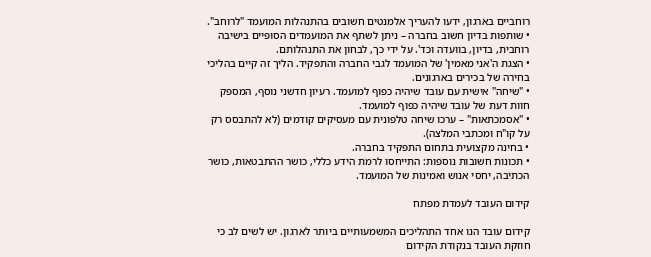רוחביים בארגון, ידעו להעריך אלמנטים חשובים בהתנהלות המועמד "לרוחב".
• שותפות בדיון חשוב בחברה – ניתן לשתף את המועמדים הסופיים בישיבה רוחבית, בדיון, בוועדה וכד'. על ידי כך, לבחון את התנהלותם.
• הצגת ה'אני מאמין' של המועמד לגבי החברה והתפקיד. הליך זה קיים בהליכי בחירה של בכירים בארגונים.
• "שיחה" אישית עם עובד שיהיה כפוף למועמד. רעיון חדשני נוסף, המספק חוות דעת של עובד שיהיה כפוף למועמד.
• "אסמכתאות" – ערכו שיחה טלפונית עם מעסיקים קודמים (לא להתבסס רק על קו"ח ומכתבי המלצה).
• בחינה מקצועית בתחום התפקיד בחברה.
• תכונות חשובות נוספות: התייחסו לרמת הידע כללי, כושר ההתבטאות, כושר הכתיבה, יחסי אנוש ואמינות של המועמד.

קידום העובד לעמדת מפתח

קידום עובד הנו אחד התהליכים המשמעותיים ביותר לארגון. יש לשים לב כי חוזקת העובד בנקודת הקידום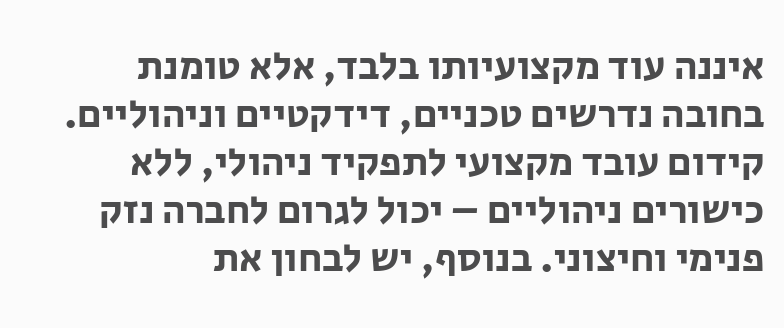איננה עוד מקצועיותו בלבד, אלא טומנת בחובה נדרשים טכניים, דידקטיים וניהוליים. קידום עובד מקצועי לתפקיד ניהולי, ללא כישורים ניהוליים – יכול לגרום לחברה נזק פנימי וחיצוני. בנוסף, יש לבחון את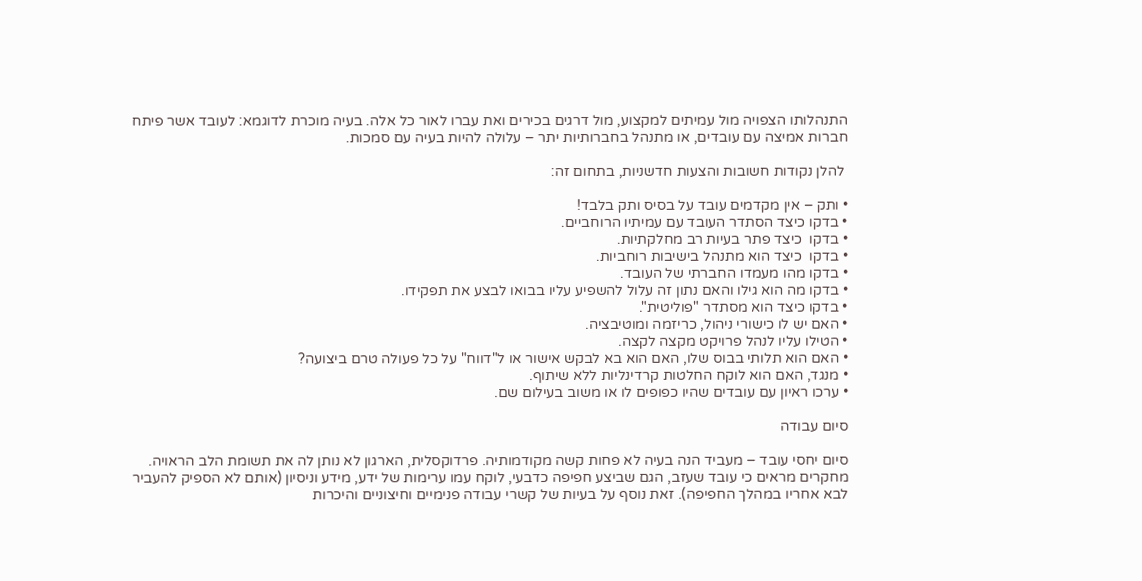התנהלותו הצפויה מול עמיתים למקצוע, מול דרגים בכירים ואת עברו לאור כל אלה. בעיה מוכרת לדוגמא: לעובד אשר פיתח חברות אמיצה עם עובדים, או מתנהל בחברותיות יתר – עלולה להיות בעיה עם סמכות.

 להלן נקודות חשובות והצעות חדשניות, בתחום זה:

• ותק – אין מקדמים עובד על בסיס ותק בלבד!
• בדקו כיצד הסתדר העובד עם עמיתיו הרוחביים.
• בדקו  כיצד פתר בעיות רב מחלקתיות.
• בדקו  כיצד הוא מתנהל בישיבות רוחביות.
• בדקו מהו מעמדו החברתי של העובד.
• בדקו מה הוא גילו והאם נתון זה עלול להשפיע עליו בבואו לבצע את תפקידו.
• בדקו כיצד הוא מסתדר "פוליטית".
• האם יש לו כישורי ניהול, כריזמה ומוטיבציה.
• הטילו עליו לנהל פרויקט מקצה לקצה.
• האם הוא תלותי בבוס שלו, האם הוא בא לבקש אישור או ל"דווח" על כל פעולה טרם ביצועה?
• מנגד, האם הוא לוקח החלטות קרדינליות ללא שיתוף.
• ערכו ראיון עם עובדים שהיו כפופים לו או משוב בעילום שם.

סיום עבודה

סיום יחסי עובד – מעביד הנה בעיה לא פחות קשה מקודמותיה. פרדוקסלית, הארגון לא נותן לה את תשומת הלב הראויה. מחקרים מראים כי עובד שעזב, הגם שביצע חפיפה כדבעי, לוקח עמו ערימות של ידע, מידע וניסיון (אותם לא הספיק להעביר לבא אחריו במהלך החפיפה). זאת נוסף על בעיות של קשרי עבודה פנימיים וחיצוניים והיכרות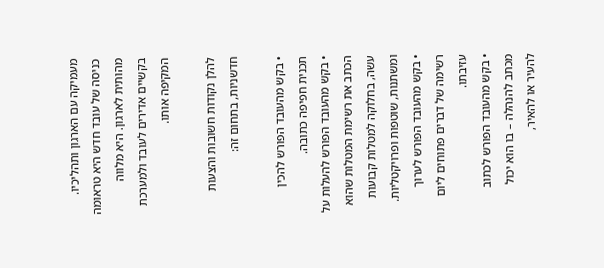מעמיקה עם הארגון ותהליכיו. כניסה של עובד חדש היא טראומה מהותית לארגון. היא מלווה בקשיים אדירים לעובד ולמערכת המקיפה אותו.

להלן נקודות חשובות והצעות חדשניות, בתחום זה:

• בקש מהעובד הפורש להכין תכנית חפיפה כתובה.
• בקש מהעובד הפורש להעלות על הכתב את רשימת המטלות שהוא עשה, בחלוקה למטלות קבועות ומשתנות, שוטפות ופרויקטליות.
• בקש מהעובד הפורש לערוך רשימה של דברים פתוחים ליום עזיבתו.
• בקש מהעובד הפורש לכתוב מכתב להנהלה – בו הוא יכול להעיר או להאיר,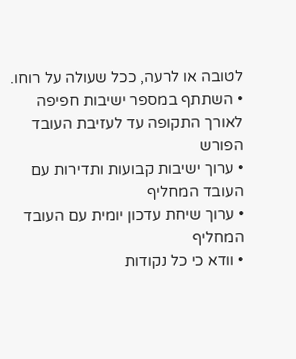לטובה או לרעה, ככל שעולה על רוחו.
• השתתף במספר ישיבות חפיפה לאורך התקופה עד לעזיבת העובד הפורש
• ערוך ישיבות קבועות ותדירות עם העובד המחליף
• ערוך שיחת עדכון יומית עם העובד המחליף
• וודא כי כל נקודות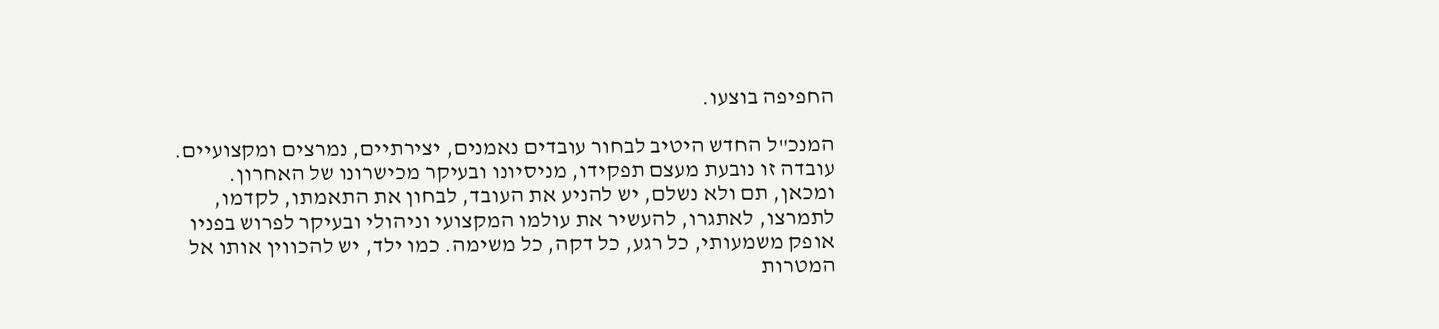החפיפה בוצעו.

המנכ"ל החדש היטיב לבחור עובדים נאמנים, יצירתיים, נמרצים ומקצועיים. עובדה זו נובעת מעצם תפקידו, מניסיונו ובעיקר מכישרונו של האחרון. ומכאן, תם ולא נשלם, יש להניע את העובד, לבחון את התאמתו, לקדמו, לתמרצו, לאתגרו, להעשיר את עולמו המקצועי וניהולי ובעיקר לפרוש בפניו אופק משמעותי, כל רגע, כל דקה, כל משימה. כמו ילד, יש להכווין אותו אל המטרות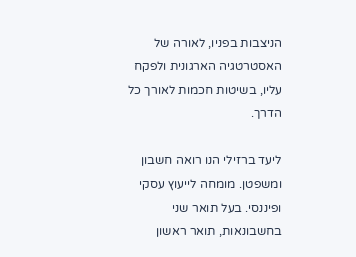הניצבות בפניו, לאורה של האסטרטגיה הארגונית ולפקח עליו, בשיטות חכמות לאורך כל הדרך.

ליעד ברזילי הנו רואה חשבון ומשפטן. מומחה לייעוץ עסקי ופיננסי. בעל תואר שני בחשבונאות, תואר ראשון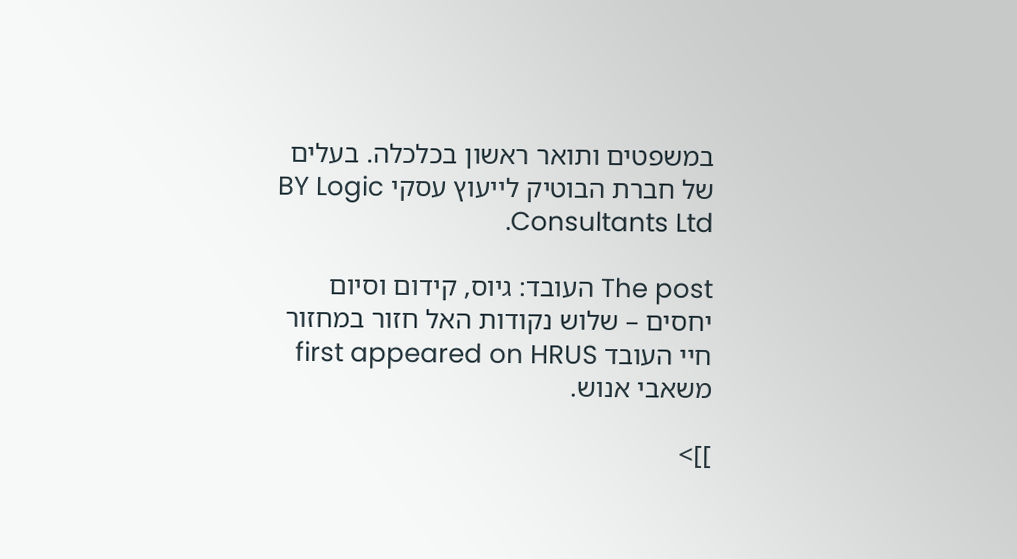במשפטים ותואר ראשון בכלכלה. בעלים של חברת הבוטיק לייעוץ עסקי BY Logic Consultants Ltd.

The post העובד: גיוס, קידום וסיום יחסים – שלוש נקודות האל חזור במחזור חיי העובד first appeared on HRUS משאבי אנוש.

]]>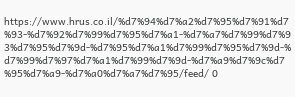https://www.hrus.co.il/%d7%94%d7%a2%d7%95%d7%91%d7%93-%d7%92%d7%99%d7%95%d7%a1-%d7%a7%d7%99%d7%93%d7%95%d7%9d-%d7%95%d7%a1%d7%99%d7%95%d7%9d-%d7%99%d7%97%d7%a1%d7%99%d7%9d-%d7%a9%d7%9c%d7%95%d7%a9-%d7%a0%d7%a7%d7%95/feed/ 0